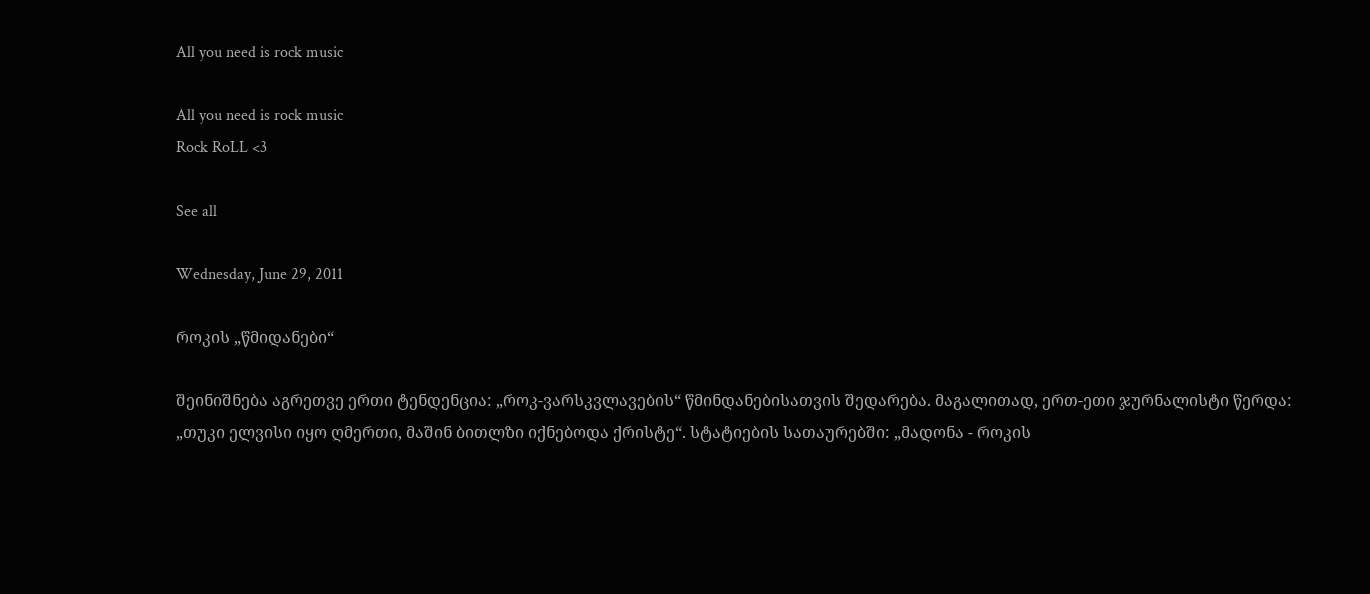All you need is rock music

All you need is rock music
Rock RoLL <3

See all

Wednesday, June 29, 2011

როკის „წმიდანები“

შეინიშნება აგრეთვე ერთი ტენდენცია: „როკ-ვარსკვლავების“ წმინდანებისათვის შედარება. მაგალითად, ერთ-ეთი ჯურნალისტი წერდა: „თუკი ელვისი იყო ღმერთი, მაშინ ბითლზი იქნებოდა ქრისტე“. სტატიების სათაურებში: „მადონა - როკის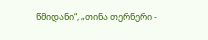წმიდანი“, „თინა თერნერი -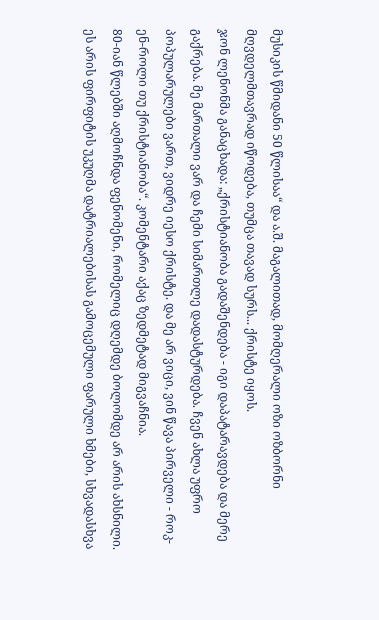მუსიკის წმიდანი 50 წლისაა“ და ა.შ. მაგალითად, მომღერალი ოზი ოზბორნი მღვდელმთავრად იწოდება, თუმცა თავად სურს... ქრისტე იყოს.
ჯონ ლენონმა განაცხადა: „ქრისტიანობა გადაშენდება - იგი დაპატარავდება და მერე გაქრება. მე მართალი ვარ და ჩემი სიმართლე დადასტურდება. ჩვენ ახლა უფრო პოპულარულები ვართ, ვიდრე იესო ქრისტე. და მე არ ვიცი, ვინ წავა პირველი - როკ-ენ-როლი თუ ქრისტიანობა“. კომენტარი აქაც ზედმეტად მიგვაჩნია.
80-იან წლებში აღმოჩნდა ფენომენი, რომელიც დღემდე ბოლომდე არ არის ახსნილი. ეს არის ფირფიტის უკუღმა დატრიალებისას გამოცემული ფარული ხმები, სხვადასხვა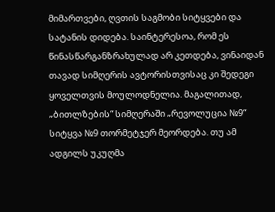მიმართვები, ღვთის საგმობი სიტყვები და სატანის დიდება. საინტერესოა, რომ ეს წინასწარგანზრახულად არ კეთდება, ვინაიდან თავად სიმღერის ავტორისთვისაც კი შედეგი ყოველთვის მოულოდნელია. მაგალითად, „ბითლზების“ სიმღერაში „რევოლუცია №9“ სიტყვა №9 თორმეტჯერ მეორდება. თუ ამ ადგილს უკუღმა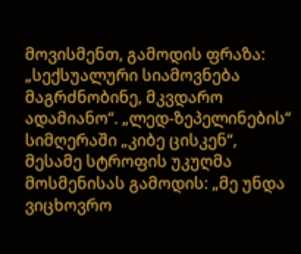მოვისმენთ, გამოდის ფრაზა: „სექსუალური სიამოვნება მაგრძნობინე, მკვდარო ადამიანო“. „ლედ-ზეპელინების“ სიმღერაში „კიბე ცისკენ“, მესამე სტროფის უკუღმა მოსმენისას გამოდის: „მე უნდა ვიცხოვრო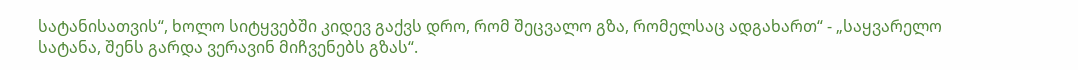სატანისათვის“, ხოლო სიტყვებში კიდევ გაქვს დრო, რომ შეცვალო გზა, რომელსაც ადგახართ“ - „საყვარელო სატანა, შენს გარდა ვერავინ მიჩვენებს გზას“.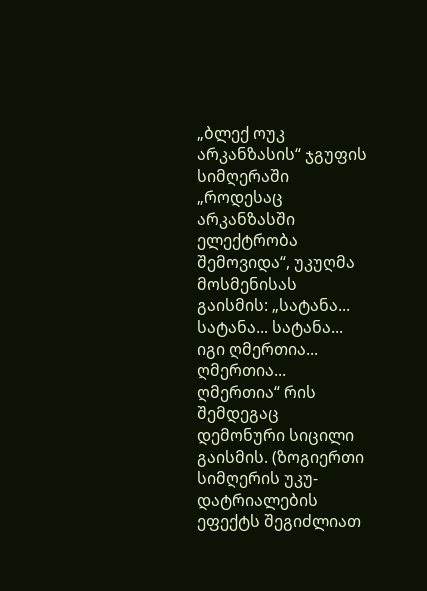„ბლექ ოუკ არკანზასის“ ჯგუფის სიმღერაში „როდესაც არკანზასში ელექტრობა შემოვიდა“, უკუღმა მოსმენისას გაისმის: „სატანა... სატანა... სატანა... იგი ღმერთია... ღმერთია... ღმერთია“ რის შემდეგაც დემონური სიცილი გაისმის. (ზოგიერთი სიმღერის უკუ-დატრიალების ეფექტს შეგიძლიათ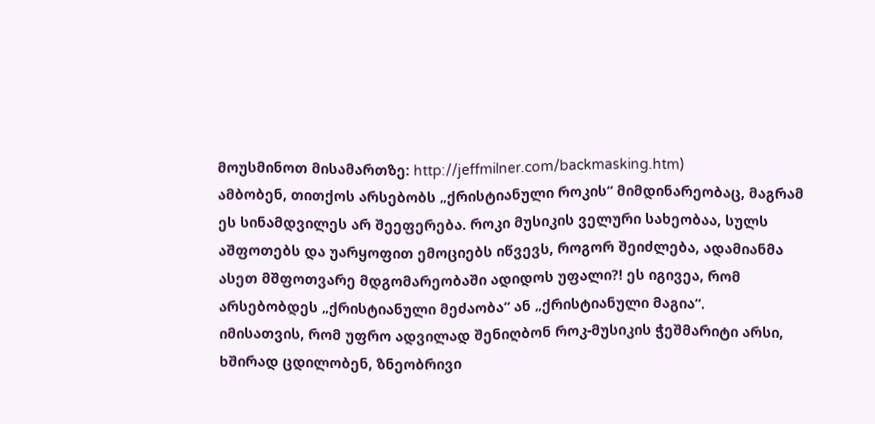მოუსმინოთ მისამართზე: http://jeffmilner.com/backmasking.htm)
ამბობენ, თითქოს არსებობს „ქრისტიანული როკის“ მიმდინარეობაც, მაგრამ ეს სინამდვილეს არ შეეფერება. როკი მუსიკის ველური სახეობაა, სულს აშფოთებს და უარყოფით ემოციებს იწვევს, როგორ შეიძლება, ადამიანმა ასეთ მშფოთვარე მდგომარეობაში ადიდოს უფალი?! ეს იგივეა, რომ არსებობდეს „ქრისტიანული მეძაობა“ ან „ქრისტიანული მაგია“.
იმისათვის, რომ უფრო ადვილად შენიღბონ როკ-მუსიკის ჭეშმარიტი არსი, ხშირად ცდილობენ, ზნეობრივი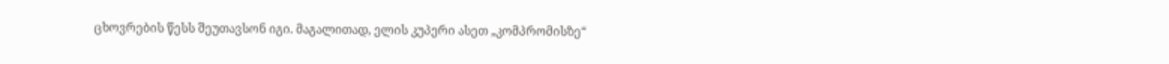ცხოვრების წესს შეუთავსონ იგი. მაგალითად, ელის კუპერი ასეთ „კომპრომისზე“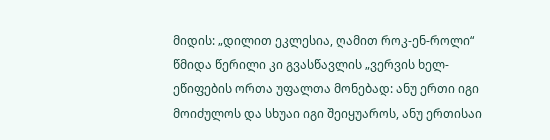მიდის: „დილით ეკლესია, ღამით როკ-ენ-როლი“ წმიდა წერილი კი გვასწავლის „ვერვის ხელ-ეწიფების ორთა უფალთა მონებად: ანუ ერთი იგი მოიძულოს და სხუაი იგი შეიყუაროს, ანუ ერთისაი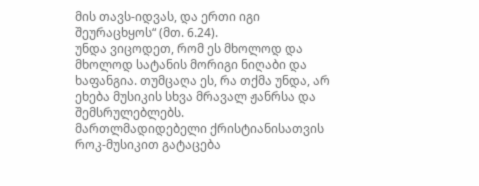მის თავს-იდვას, და ერთი იგი შეურაცხყოს“ (მთ. 6.24).
უნდა ვიცოდეთ, რომ ეს მხოლოდ და მხოლოდ სატანის მორიგი ნიღაბი და ხაფანგია. თუმცაღა ეს, რა თქმა უნდა, არ ეხება მუსიკის სხვა მრავალ ჟანრსა და შემსრულებლებს.
მართლმადიდებელი ქრისტიანისათვის როკ-მუსიკით გატაცება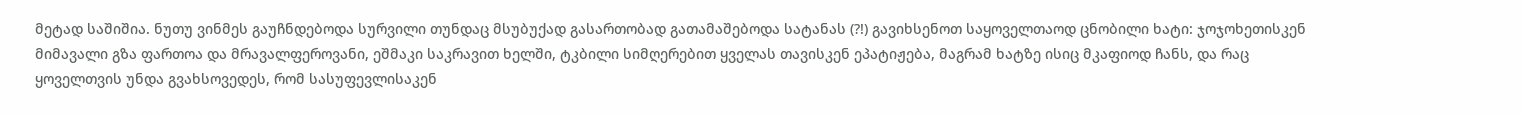მეტად საშიშია. ნუთუ ვინმეს გაუჩნდებოდა სურვილი თუნდაც მსუბუქად გასართობად გათამაშებოდა სატანას (?!) გავიხსენოთ საყოველთაოდ ცნობილი ხატი: ჯოჯოხეთისკენ მიმავალი გზა ფართოა და მრავალფეროვანი, ეშმაკი საკრავით ხელში, ტკბილი სიმღერებით ყველას თავისკენ ეპატიჟება, მაგრამ ხატზე ისიც მკაფიოდ ჩანს, და რაც ყოველთვის უნდა გვახსოვედეს, რომ სასუფევლისაკენ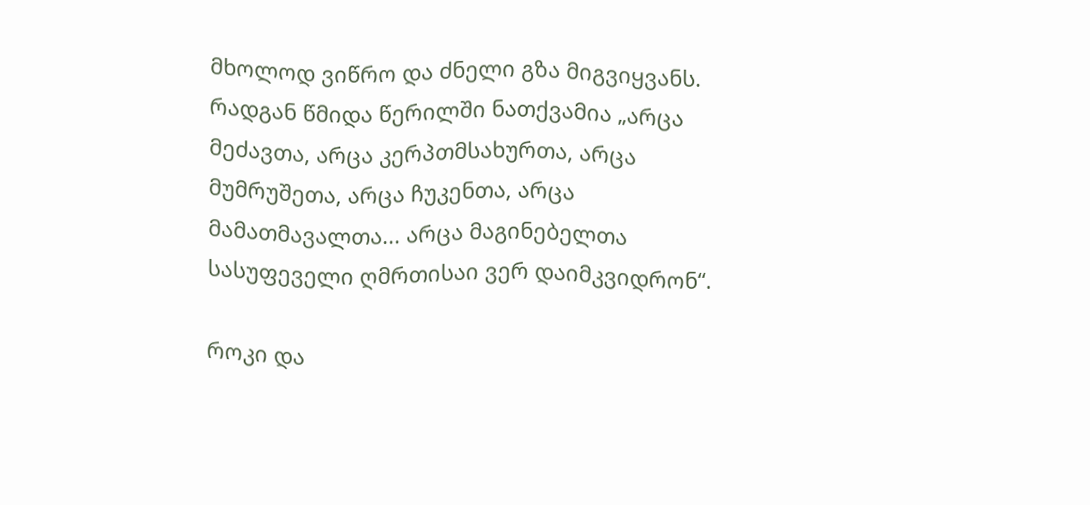მხოლოდ ვიწრო და ძნელი გზა მიგვიყვანს. რადგან წმიდა წერილში ნათქვამია „არცა მეძავთა, არცა კერპთმსახურთა, არცა მუმრუშეთა, არცა ჩუკენთა, არცა მამათმავალთა... არცა მაგინებელთა სასუფეველი ღმრთისაი ვერ დაიმკვიდრონ“.

როკი და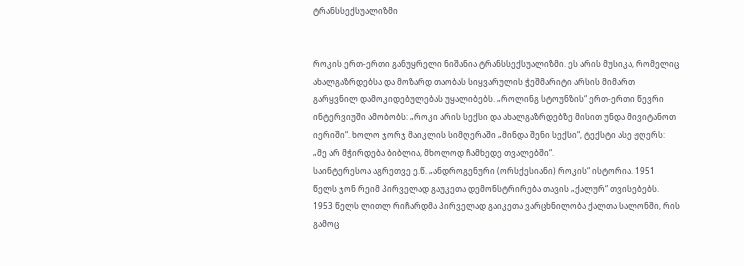ტრანსსექსუალიზმი


როკის ერთ-ერთი განუყრელი ნიშანია ტრანსსექსუალიზმი. ეს არის მუსიკა, რომელიც ახალგაზრდებსა და მოზარდ თაობას სიყვარულის ჭეშმარიტი არსის მიმართ გარყვნილ დამოკიდებულებას უყალიბებს. „როლინგ სტოუნზის“ ერთ-ერთი წევრი ინტერვიუში ამობობს: „როკი არის სექსი და ახალგაზრდებზე მისით უნდა მივიტანოთ იერიში“. ხოლო ჯორჯ მაიკლის სიმღერაში „მინდა შენი სექსი“, ტექსტი ასე ჟღერს: „მე არ მჭირდება ბიბლია, მხოლოდ ჩამხედე თვალებში“.
საინტერესოა აგრეთვე ე.წ. „ანდროგენური (ორსქესიანი) როკის“ ისტორია. 1951 წელს ჯონ რეიმ პირველად გაუკეთა დემონსტრირება თავის „ქალურ“ თვისებებს. 1953 წელს ლითლ რიჩარდმა პირველად გაიკეთა ვარცხნილობა ქალთა სალონში, რის გამოც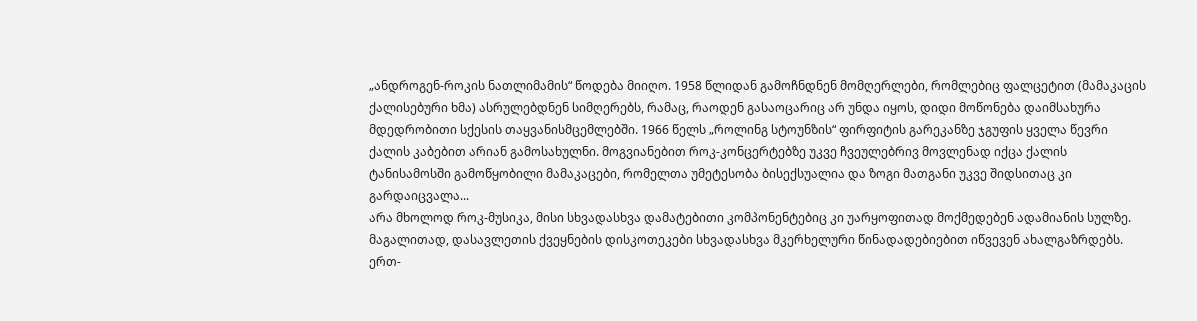„ანდროგენ-როკის ნათლიმამის“ წოდება მიიღო. 1958 წლიდან გამოჩნდნენ მომღერლები, რომლებიც ფალცეტით (მამაკაცის ქალისებური ხმა) ასრულებდნენ სიმღერებს, რამაც, რაოდენ გასაოცარიც არ უნდა იყოს, დიდი მოწონება დაიმსახურა მდედრობითი სქესის თაყვანისმცემლებში. 1966 წელს „როლინგ სტოუნზის“ ფირფიტის გარეკანზე ჯგუფის ყველა წევრი ქალის კაბებით არიან გამოსახულნი. მოგვიანებით როკ-კონცერტებზე უკვე ჩვეულებრივ მოვლენად იქცა ქალის ტანისამოსში გამოწყობილი მამაკაცები, რომელთა უმეტესობა ბისექსუალია და ზოგი მათგანი უკვე შიდსითაც კი გარდაიცვალა...
არა მხოლოდ როკ-მუსიკა, მისი სხვადასხვა დამატებითი კომპონენტებიც კი უარყოფითად მოქმედებენ ადამიანის სულზე. მაგალითად, დასავლეთის ქვეყნების დისკოთეკები სხვადასხვა მკერხელური წინადადებიებით იწვევენ ახალგაზრდებს. ერთ-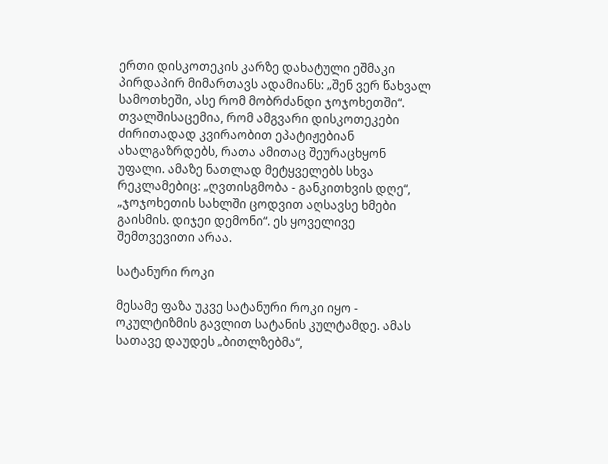ერთი დისკოთეკის კარზე დახატული ეშმაკი პირდაპირ მიმართავს ადამიანს: „შენ ვერ წახვალ სამოთხეში, ასე რომ მობრძანდი ჯოჯოხეთში“. თვალშისაცემია, რომ ამგვარი დისკოთეკები ძირითადად კვირაობით ეპატიჟებიან ახალგაზრდებს, რათა ამითაც შეურაცხყონ უფალი. ამაზე ნათლად მეტყველებს სხვა რეკლამებიც: „ღვთისგმობა - განკითხვის დღე“, „ჯოჯოხეთის სახლში ცოდვით აღსავსე ხმები გაისმის. დიჯეი დემონი“. ეს ყოველივე შემთვევითი არაა.

სატანური როკი

მესამე ფაზა უკვე სატანური როკი იყო - ოკულტიზმის გავლით სატანის კულტამდე. ამას სათავე დაუდეს „ბითლზებმა“,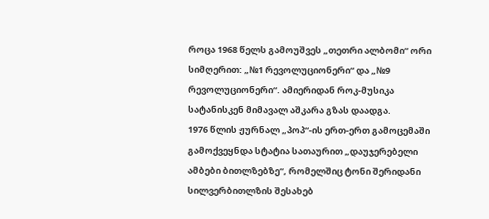როცა 1968 წელს გამოუშვეს „თეთრი ალბომი“ ორი სიმღერით: „№1 რევოლუციონერი“ და „№9 რევოლუციონერი“. ამიერიდან როკ-მუსიკა სატანისკენ მიმავალ აშკარა გზას დაადგა.
1976 წლის ჟურნალ „პოპ“-ის ერთ-ერთ გამოცემაში გამოქვეყნდა სტატია სათაურით „დაუჯერებელი ამბები ბითლზებზე“, რომელშიც ტონი შერიდანი სილვერბითლზის შესახებ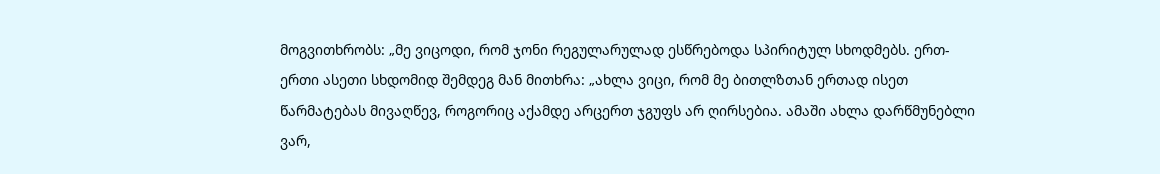მოგვითხრობს: „მე ვიცოდი, რომ ჯონი რეგულარულად ესწრებოდა სპირიტულ სხოდმებს. ერთ-ერთი ასეთი სხდომიდ შემდეგ მან მითხრა: „ახლა ვიცი, რომ მე ბითლზთან ერთად ისეთ წარმატებას მივაღწევ, როგორიც აქამდე არცერთ ჯგუფს არ ღირსებია. ამაში ახლა დარწმუნებლი ვარ,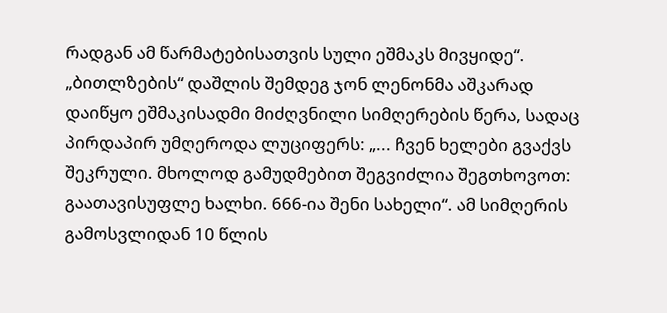რადგან ამ წარმატებისათვის სული ეშმაკს მივყიდე“.
„ბითლზების“ დაშლის შემდეგ ჯონ ლენონმა აშკარად დაიწყო ეშმაკისადმი მიძღვნილი სიმღერების წერა, სადაც პირდაპირ უმღეროდა ლუციფერს: „... ჩვენ ხელები გვაქვს შეკრული. მხოლოდ გამუდმებით შეგვიძლია შეგთხოვოთ: გაათავისუფლე ხალხი. 666-ია შენი სახელი“. ამ სიმღერის გამოსვლიდან 10 წლის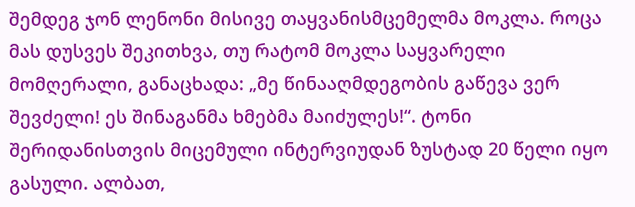შემდეგ ჯონ ლენონი მისივე თაყვანისმცემელმა მოკლა. როცა მას დუსვეს შეკითხვა, თუ რატომ მოკლა საყვარელი მომღერალი, განაცხადა: „მე წინააღმდეგობის გაწევა ვერ შევძელი! ეს შინაგანმა ხმებმა მაიძულეს!“. ტონი შერიდანისთვის მიცემული ინტერვიუდან ზუსტად 20 წელი იყო გასული. ალბათ,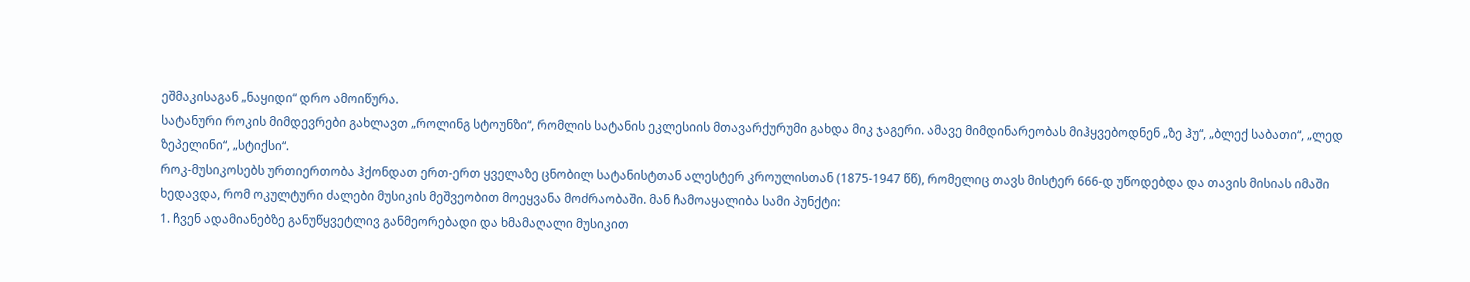ეშმაკისაგან „ნაყიდი“ დრო ამოიწურა.
სატანური როკის მიმდევრები გახლავთ „როლინგ სტოუნზი“, რომლის სატანის ეკლესიის მთავარქურუმი გახდა მიკ ჯაგერი. ამავე მიმდინარეობას მიჰყვებოდნენ „ზე ჰუ“, „ბლექ საბათი“, „ლედ ზეპელინი“, „სტიქსი“.
როკ-მუსიკოსებს ურთიერთობა ჰქონდათ ერთ-ერთ ყველაზე ცნობილ სატანისტთან ალესტერ კროულისთან (1875-1947 წწ), რომელიც თავს მისტერ 666-დ უწოდებდა და თავის მისიას იმაში ხედავდა, რომ ოკულტური ძალები მუსიკის მეშვეობით მოეყვანა მოძრაობაში. მან ჩამოაყალიბა სამი პუნქტი:
1. ჩვენ ადამიანებზე განუწყვეტლივ განმეორებადი და ხმამაღალი მუსიკით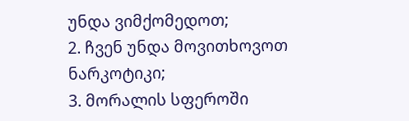უნდა ვიმქომედოთ;
2. ჩვენ უნდა მოვითხოვოთ ნარკოტიკი;
3. მორალის სფეროში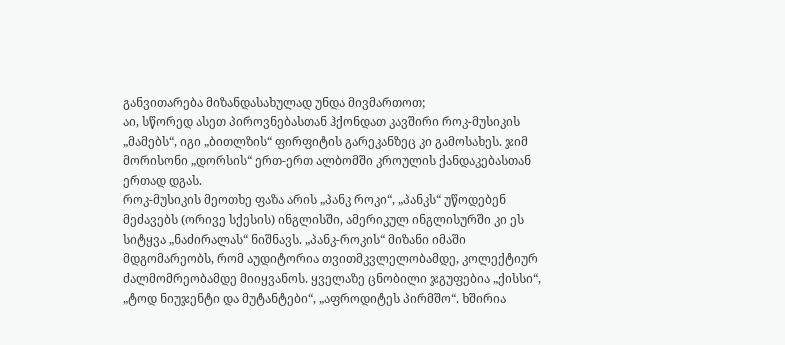განვითარება მიზანდასახულად უნდა მივმართოთ;
აი, სწორედ ასეთ პიროვნებასთან ჰქონდათ კავშირი როკ-მუსიკის „მამებს“, იგი „ბითლზის“ ფირფიტის გარეკანზეც კი გამოსახეს. ჯიმ მორისონი „დორსის“ ერთ-ერთ ალბომში კროულის ქანდაკებასთან ერთად დგას.
როკ-მუსიკის მეოთხე ფაზა არის „პანკ როკი“, „პანკს“ უწოდებენ მეძავებს (ორივე სქესის) ინგლისში, ამერიკულ ინგლისურში კი ეს სიტყვა „ნაძირალას“ ნიშნავს. „პანკ-როკის“ მიზანი იმაში მდგომარეობს, რომ აუდიტორია თვითმკვლელობამდე, კოლექტიურ ძალმომრეობამდე მიიყვანოს. ყველაზე ცნობილი ჯგუფებია „ქისსი“, „ტოდ ნიუჯენტი და მუტანტები“, „აფროდიტეს პირმშო“. ხშირია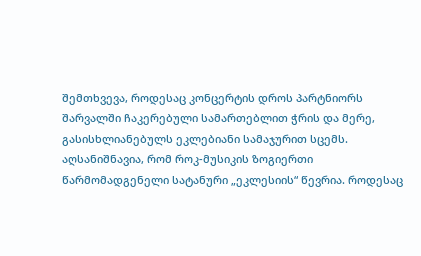შემთხვევა, როდესაც კონცერტის დროს პარტნიორს შარვალში ჩაკერებული სამართებლით ჭრის და მერე, გასისხლიანებულს ეკლებიანი სამაჯურით სცემს.
აღსანიშნავია, რომ როკ-მუსიკის ზოგიერთი წარმომადგენელი სატანური „ეკლესიის“ წევრია. როდესაც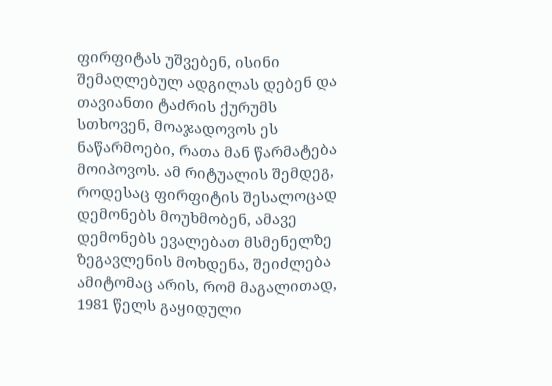ფირფიტას უშვებენ, ისინი შემაღლებულ ადგილას დებენ და თავიანთი ტაძრის ქურუმს სთხოვენ, მოაჯადოვოს ეს ნაწარმოები, რათა მან წარმატება მოიპოვოს. ამ რიტუალის შემდეგ, როდესაც ფირფიტის შესალოცად დემონებს მოუხმობენ, ამავე დემონებს ევალებათ მსმენელზე ზეგავლენის მოხდენა, შეიძლება ამიტომაც არის, რომ მაგალითად, 1981 წელს გაყიდული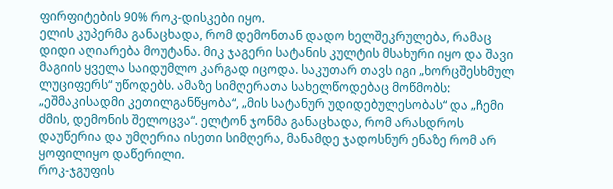ფირფიტების 90% როკ-დისკები იყო.
ელის კუპერმა განაცხადა, რომ დემონთან დადო ხელშეკრულება, რამაც დიდი აღიარება მოუტანა. მიკ ჯაგერი სატანის კულტის მსახური იყო და შავი მაგიის ყველა საიდუმლო კარგად იცოდა. საკუთარ თავს იგი „ხორცშესხმულ ლუციფერს“ უწოდებს. ამაზე სიმღერათა სახელწოდებაც მოწმობს: „ეშმაკისადმი კეთილგანწყობა“, „მის სატანურ უდიდებულესობას“ და „ჩემი ძმის, დემონის შელოცვა“. ელტონ ჯონმა განაცხადა, რომ არასდროს დაუწერია და უმღერია ისეთი სიმღერა, მანამდე ჯადოსნურ ენაზე რომ არ ყოფილიყო დაწერილი.
როკ-ჯგუფის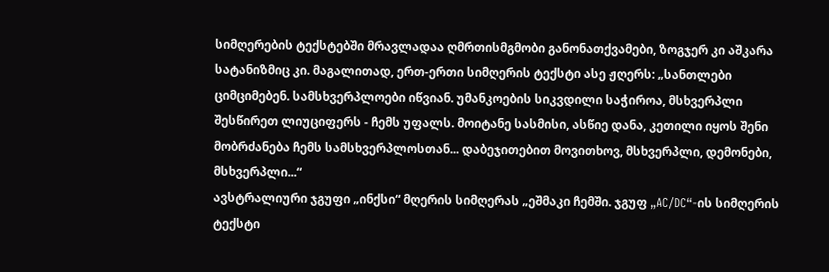სიმღერების ტექსტებში მრავლადაა ღმრთისმგმობი განონათქვამები, ზოგჯერ კი აშკარა სატანიზმიც კი. მაგალითად, ერთ-ერთი სიმღერის ტექსტი ასე ჟღერს: „სანთლები ციმციმებენ. სამსხვერპლოები იწვიან. უმანკოების სიკვდილი საჭიროა, მსხვერპლი შესწირეთ ლიუციფერს - ჩემს უფალს. მოიტანე სასმისი, ასწიე დანა, კეთილი იყოს შენი მობრძანება ჩემს სამსხვერპლოსთან... დაბეჯითებით მოვითხოვ, მსხვერპლი, დემონები, მსხვერპლი...“
ავსტრალიური ჯგუფი „ინქსი“ მღერის სიმღერას „ეშმაკი ჩემში. ჯგუფ „AC/DC“-ის სიმღერის ტექსტი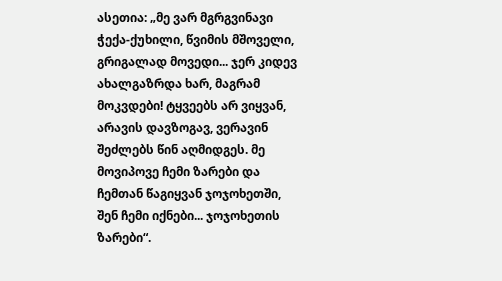ასეთია: „მე ვარ მგრგვინავი ჭექა-ქუხილი, წვიმის მშოველი, გრიგალად მოვედი... ჯერ კიდევ ახალგაზრდა ხარ, მაგრამ მოკვდები! ტყვეებს არ ვიყვან, არავის დავზოგავ, ვერავინ შეძლებს წინ აღმიდგეს. მე მოვიპოვე ჩემი ზარები და ჩემთან წაგიყვან ჯოჯოხეთში, შენ ჩემი იქნები... ჯოჯოხეთის ზარები“.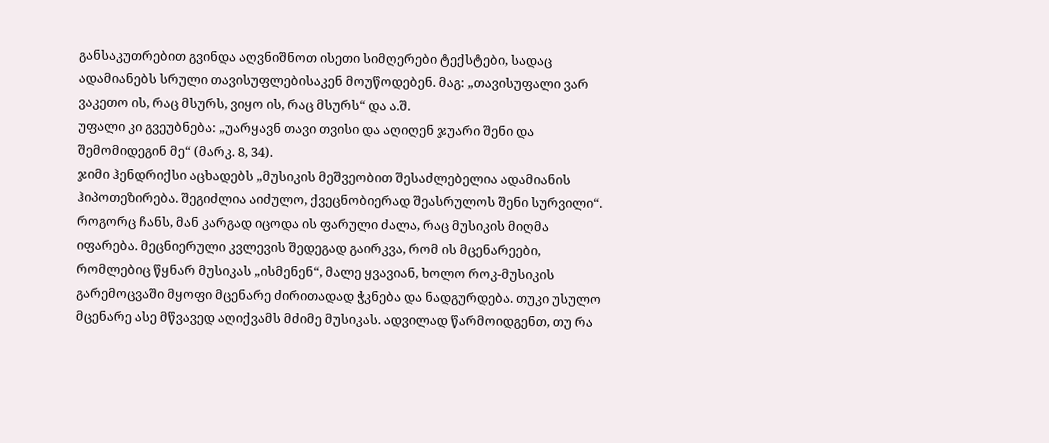განსაკუთრებით გვინდა აღვნიშნოთ ისეთი სიმღერები ტექსტები, სადაც ადამიანებს სრული თავისუფლებისაკენ მოუწოდებენ. მაგ: „თავისუფალი ვარ ვაკეთო ის, რაც მსურს, ვიყო ის, რაც მსურს“ და ა.შ.
უფალი კი გვეუბნება: „უარყავნ თავი თვისი და აღიღენ ჯუარი შენი და შემომიდეგინ მე“ (მარკ. 8, 34).
ჯიმი ჰენდრიქსი აცხადებს „მუსიკის მეშვეობით შესაძლებელია ადამიანის ჰიპოთეზირება. შეგიძლია აიძულო, ქვეცნობიერად შეასრულოს შენი სურვილი“. როგორც ჩანს, მან კარგად იცოდა ის ფარული ძალა, რაც მუსიკის მიღმა იფარება. მეცნიერული კვლევის შედეგად გაირკვა, რომ ის მცენარეები, რომლებიც წყნარ მუსიკას „ისმენენ“, მალე ყვავიან, ხოლო როკ-მუსიკის გარემოცვაში მყოფი მცენარე ძირითადად ჭკნება და ნადგურდება. თუკი უსულო მცენარე ასე მწვავედ აღიქვამს მძიმე მუსიკას. ადვილად წარმოიდგენთ, თუ რა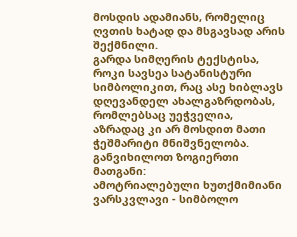მოსდის ადამიანს, რომელიც ღვთის ხატად და მსგავსად არის შექმნილი.
გარდა სიმღერის ტექსტისა, როკი სავსეა სატანისტური სიმბოლიკით, რაც ასე ხიბლავს დღევანდელ ახალგაზრდობას, რომლებსაც უეჭველია, აზრადაც კი არ მოსდით მათი ჭეშმარიტი მნიშვნელობა. განვიხილოთ ზოგიერთი მათგანი:
ამოტრიალებული ხუთქმიმიანი ვარსკვლავი - სიმბოლო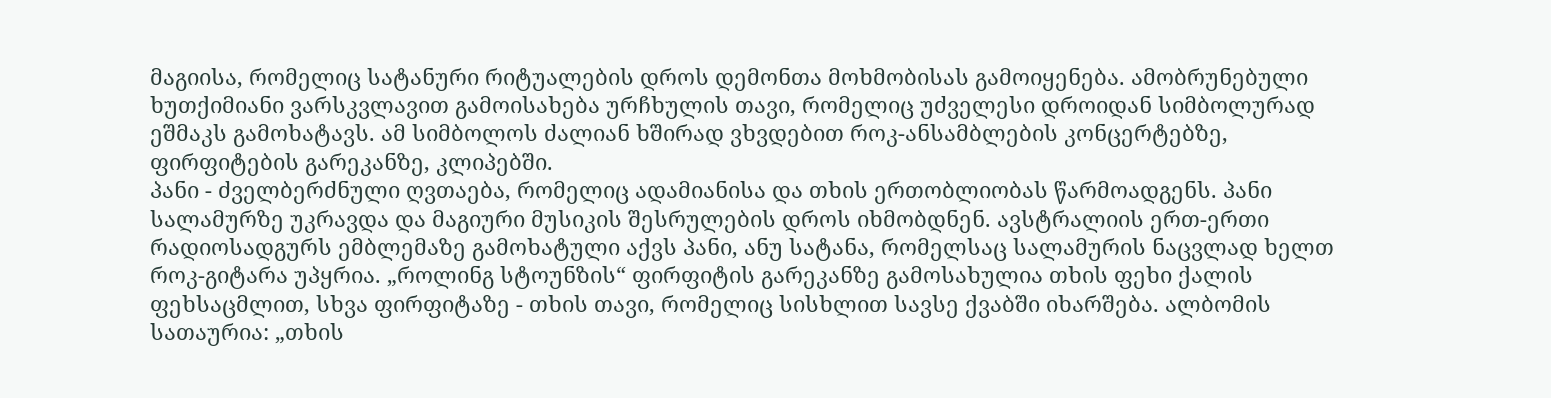მაგიისა, რომელიც სატანური რიტუალების დროს დემონთა მოხმობისას გამოიყენება. ამობრუნებული ხუთქიმიანი ვარსკვლავით გამოისახება ურჩხულის თავი, რომელიც უძველესი დროიდან სიმბოლურად ეშმაკს გამოხატავს. ამ სიმბოლოს ძალიან ხშირად ვხვდებით როკ-ანსამბლების კონცერტებზე, ფირფიტების გარეკანზე, კლიპებში.
პანი - ძველბერძნული ღვთაება, რომელიც ადამიანისა და თხის ერთობლიობას წარმოადგენს. პანი სალამურზე უკრავდა და მაგიური მუსიკის შესრულების დროს იხმობდნენ. ავსტრალიის ერთ-ერთი რადიოსადგურს ემბლემაზე გამოხატული აქვს პანი, ანუ სატანა, რომელსაც სალამურის ნაცვლად ხელთ როკ-გიტარა უპყრია. „როლინგ სტოუნზის“ ფირფიტის გარეკანზე გამოსახულია თხის ფეხი ქალის ფეხსაცმლით, სხვა ფირფიტაზე - თხის თავი, რომელიც სისხლით სავსე ქვაბში იხარშება. ალბომის სათაურია: „თხის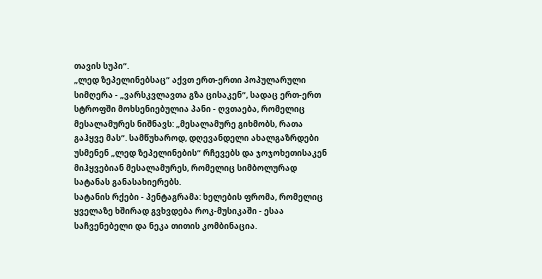თავის სუპი“.
„ლედ ზეპელინებსაც“ აქვთ ერთ-ერთი პოპულარული სიმღერა - „ვარსკვლავთა გზა ცისაკენ“, სადაც ერთ-ერთ სტროფში მოხსენიებულია პანი - ღვთაება, რომელიც მესალამურეს ნიშნავს: „მესალამურე გიხმობს, რათა გაჰყვე მას“. სამწუხაროდ, დღევანდელი ახალგაზრდები უსმენენ „ლედ ზეპელინების“ რჩევებს და ჯოჯოხეთისაკენ მიჰყვებიან მესალამურეს, რომელიც სიმბოლურად სატანას განასახიერებს.
სატანის რქები - პენტაგრამა: ხელების ფრომა, რომელიც ყველაზე ხშირად გვხვდება როკ-მუსიკაში - ესაა საჩვენებელი და ნეკა თითის კომბინაცია.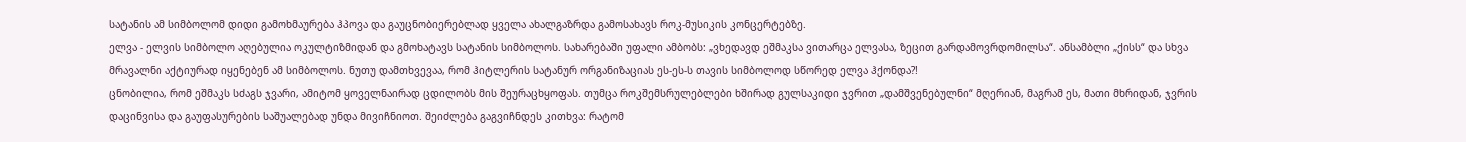სატანის ამ სიმბოლომ დიდი გამოხმაურება ჰპოვა და გაუცნობიერებლად ყველა ახალგაზრდა გამოსახავს როკ-მუსიკის კონცერტებზე.
ელვა - ელვის სიმბოლო აღებულია ოკულტიზმიდან და გმოხატავს სატანის სიმბოლოს. სახარებაში უფალი ამბობს: „ვხედავდ ეშმაკსა ვითარცა ელვასა, ზეცით გარდამოვრდომილსა“. ანსამბლი „ქისს“ და სხვა მრავალნი აქტიურად იყენებენ ამ სიმბოლოს. ნუთუ დამთხვევაა, რომ ჰიტლერის სატანურ ორგანიზაციას ეს-ეს-ს თავის სიმბოლოდ სწორედ ელვა ჰქონდა?!
ცნობილია, რომ ეშმაკს სძაგს ჯვარი, ამიტომ ყოველნაირად ცდილობს მის შეურაცხყოფას. თუმცა როკშემსრულებლები ხშირად გულსაკიდი ჯვრით „დამშვენებულნი“ მღერიან, მაგრამ ეს, მათი მხრიდან, ჯვრის დაცინვისა და გაუფასურების საშუალებად უნდა მივიჩნიოთ. შეიძლება გაგვიჩნდეს კითხვა: რატომ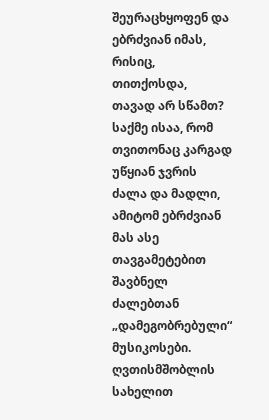შეურაცხყოფენ და ებრძვიან იმას, რისიც, თითქოსდა, თავად არ სწამთ? საქმე ისაა, რომ თვითონაც კარგად უწყიან ჯვრის ძალა და მადლი, ამიტომ ებრძვიან მას ასე თავგამეტებით შავბნელ ძალებთან „დამეგობრებული“ მუსიკოსები. ღვთისმშობლის სახელით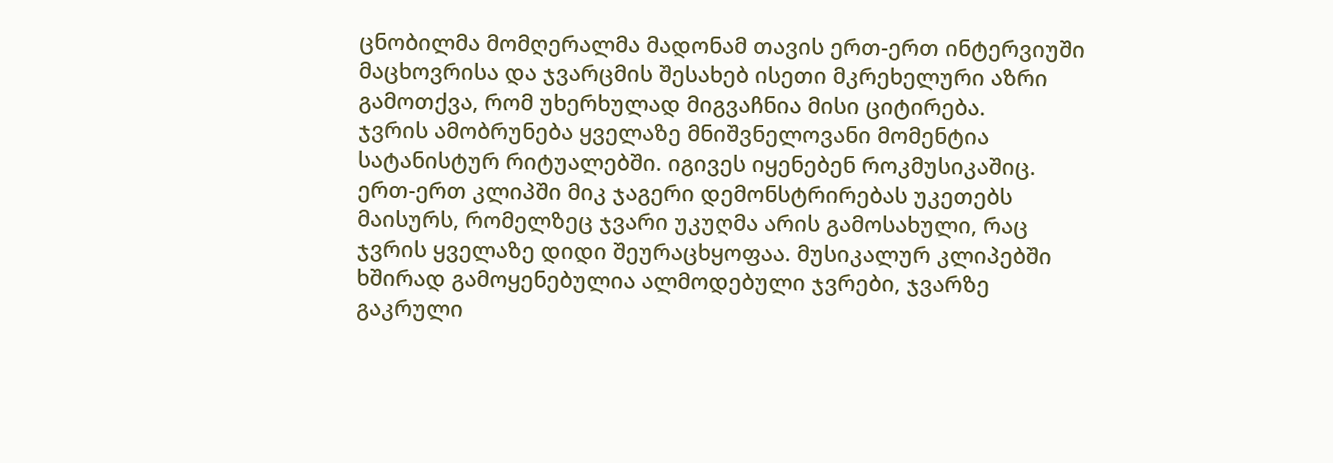ცნობილმა მომღერალმა მადონამ თავის ერთ-ერთ ინტერვიუში მაცხოვრისა და ჯვარცმის შესახებ ისეთი მკრეხელური აზრი გამოთქვა, რომ უხერხულად მიგვაჩნია მისი ციტირება.
ჯვრის ამობრუნება ყველაზე მნიშვნელოვანი მომენტია სატანისტურ რიტუალებში. იგივეს იყენებენ როკმუსიკაშიც. ერთ-ერთ კლიპში მიკ ჯაგერი დემონსტრირებას უკეთებს მაისურს, რომელზეც ჯვარი უკუღმა არის გამოსახული, რაც ჯვრის ყველაზე დიდი შეურაცხყოფაა. მუსიკალურ კლიპებში ხშირად გამოყენებულია ალმოდებული ჯვრები, ჯვარზე გაკრული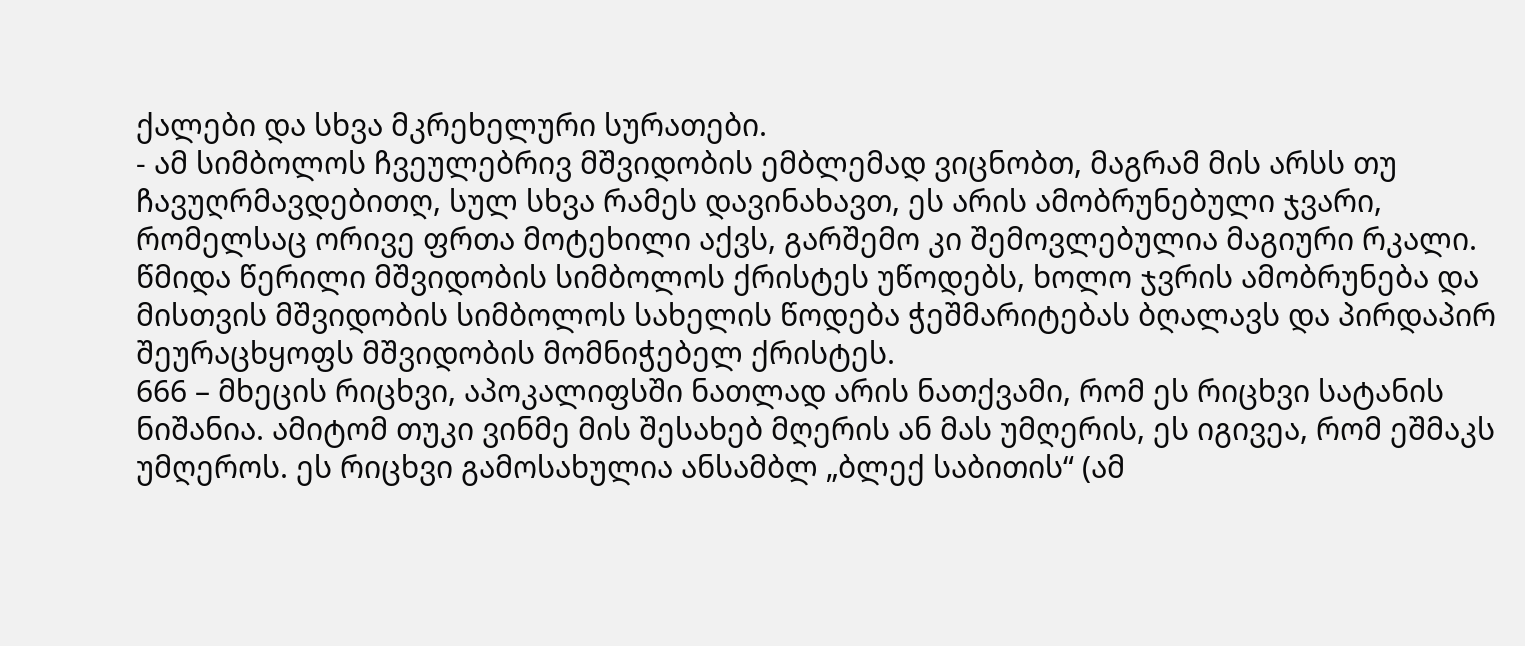ქალები და სხვა მკრეხელური სურათები.
- ამ სიმბოლოს ჩვეულებრივ მშვიდობის ემბლემად ვიცნობთ, მაგრამ მის არსს თუ ჩავუღრმავდებითღ, სულ სხვა რამეს დავინახავთ, ეს არის ამობრუნებული ჯვარი, რომელსაც ორივე ფრთა მოტეხილი აქვს, გარშემო კი შემოვლებულია მაგიური რკალი. წმიდა წერილი მშვიდობის სიმბოლოს ქრისტეს უწოდებს, ხოლო ჯვრის ამობრუნება და მისთვის მშვიდობის სიმბოლოს სახელის წოდება ჭეშმარიტებას ბღალავს და პირდაპირ შეურაცხყოფს მშვიდობის მომნიჭებელ ქრისტეს.
666 – მხეცის რიცხვი, აპოკალიფსში ნათლად არის ნათქვამი, რომ ეს რიცხვი სატანის ნიშანია. ამიტომ თუკი ვინმე მის შესახებ მღერის ან მას უმღერის, ეს იგივეა, რომ ეშმაკს უმღეროს. ეს რიცხვი გამოსახულია ანსამბლ „ბლექ საბითის“ (ამ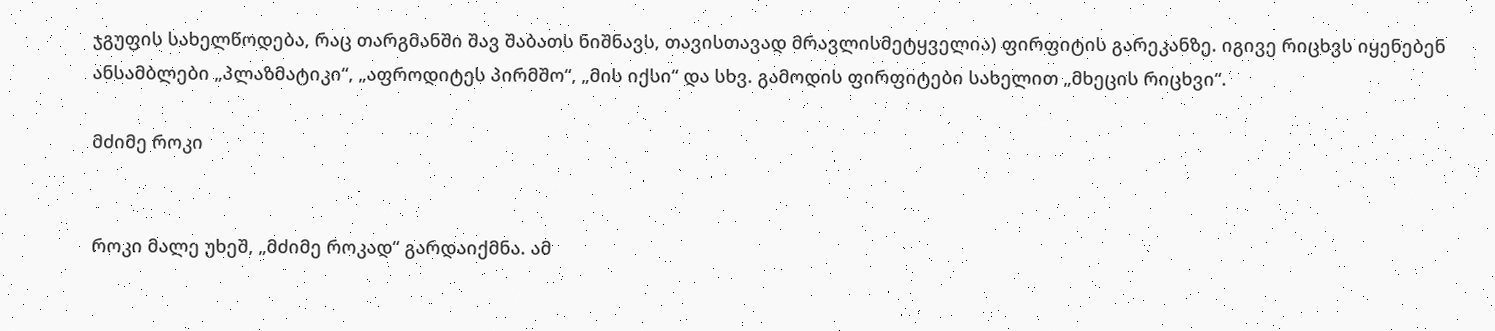ჯგუფის სახელწოდება, რაც თარგმანში შავ შაბათს ნიშნავს, თავისთავად მრავლისმეტყველია) ფირფიტის გარეკანზე. იგივე რიცხვს იყენებენ ანსამბლები „პლაზმატიკი“, „აფროდიტეს პირმშო“, „მის იქსი“ და სხვ. გამოდის ფირფიტები სახელით „მხეცის რიცხვი“.

მძიმე როკი


როკი მალე უხეშ, „მძიმე როკად“ გარდაიქმნა. ამ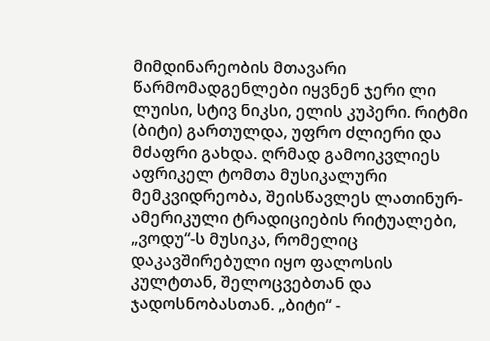მიმდინარეობის მთავარი წარმომადგენლები იყვნენ ჯერი ლი ლუისი, სტივ ნიკსი, ელის კუპერი. რიტმი (ბიტი) გართულდა, უფრო ძლიერი და მძაფრი გახდა. ღრმად გამოიკვლიეს აფრიკელ ტომთა მუსიკალური მემკვიდრეობა, შეისწავლეს ლათინურ-ამერიკული ტრადიციების რიტუალები, „ვოდუ“-ს მუსიკა, რომელიც დაკავშირებული იყო ფალოსის კულტთან, შელოცვებთან და ჯადოსნობასთან. „ბიტი“ -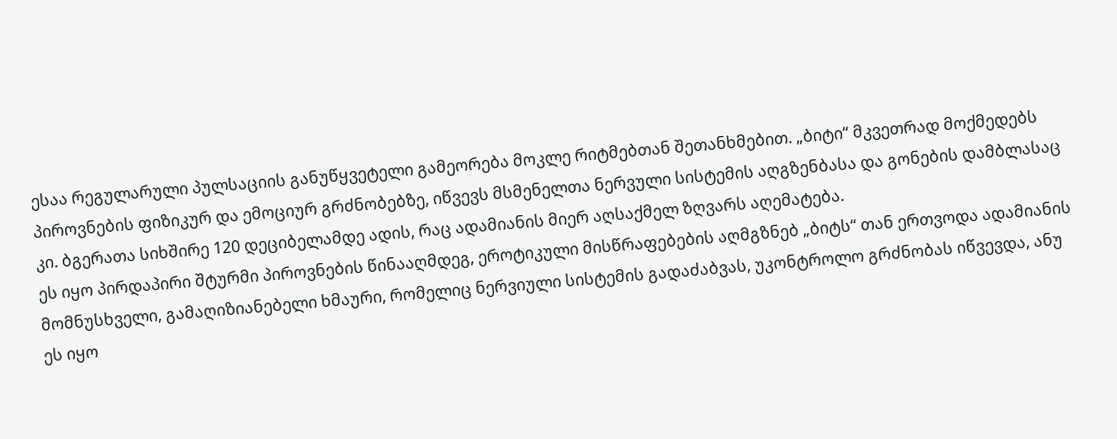ესაა რეგულარული პულსაციის განუწყვეტელი გამეორება მოკლე რიტმებთან შეთანხმებით. „ბიტი“ მკვეთრად მოქმედებს პიროვნების ფიზიკურ და ემოციურ გრძნობებზე, იწვევს მსმენელთა ნერვული სისტემის აღგზენბასა და გონების დამბლასაც კი. ბგერათა სიხშირე 120 დეციბელამდე ადის, რაც ადამიანის მიერ აღსაქმელ ზღვარს აღემატება.
ეს იყო პირდაპირი შტურმი პიროვნების წინააღმდეგ, ეროტიკული მისწრაფებების აღმგზნებ „ბიტს“ თან ერთვოდა ადამიანის მომნუსხველი, გამაღიზიანებელი ხმაური, რომელიც ნერვიული სისტემის გადაძაბვას, უკონტროლო გრძნობას იწვევდა, ანუ ეს იყო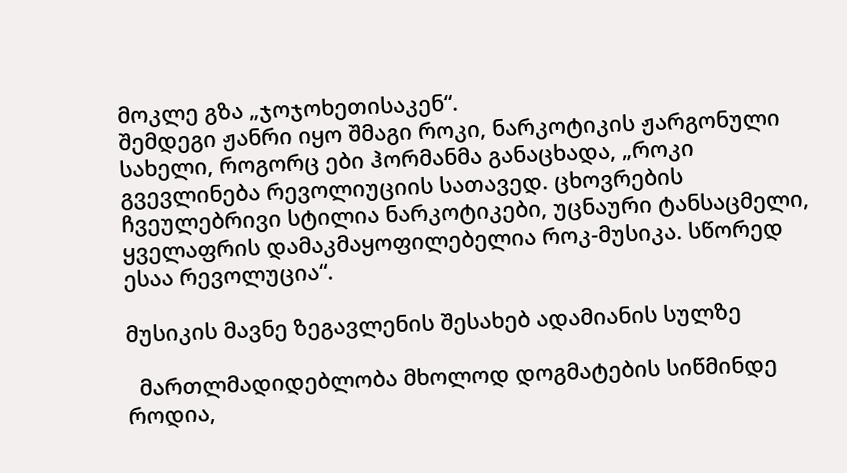მოკლე გზა „ჯოჯოხეთისაკენ“.
შემდეგი ჟანრი იყო შმაგი როკი, ნარკოტიკის ჟარგონული სახელი, როგორც ები ჰორმანმა განაცხადა, „როკი გვევლინება რევოლიუციის სათავედ. ცხოვრების ჩვეულებრივი სტილია ნარკოტიკები, უცნაური ტანსაცმელი, ყველაფრის დამაკმაყოფილებელია როკ-მუსიკა. სწორედ ესაა რევოლუცია“.

მუსიკის მავნე ზეგავლენის შესახებ ადამიანის სულზე

  მართლმადიდებლობა მხოლოდ დოგმატების სიწმინდე როდია,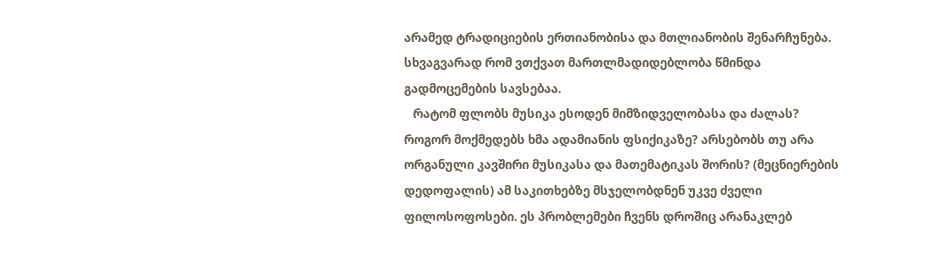არამედ ტრადიციების ერთიანობისა და მთლიანობის შენარჩუნება. სხვაგვარად რომ ვთქვათ მართლმადიდებლობა წმინდა გადმოცემების სავსებაა.
   რატომ ფლობს მუსიკა ესოდენ მიმზიდველობასა და ძალას? როგორ მოქმედებს ხმა ადამიანის ფსიქიკაზე? არსებობს თუ არა ორგანული კავშირი მუსიკასა და მათემატიკას შორის? (მეცნიერების დედოფალის) ამ საკითხებზე მსჯელობდნენ უკვე ძველი ფილოსოფოსები. ეს პრობლემები ჩვენს დროშიც არანაკლებ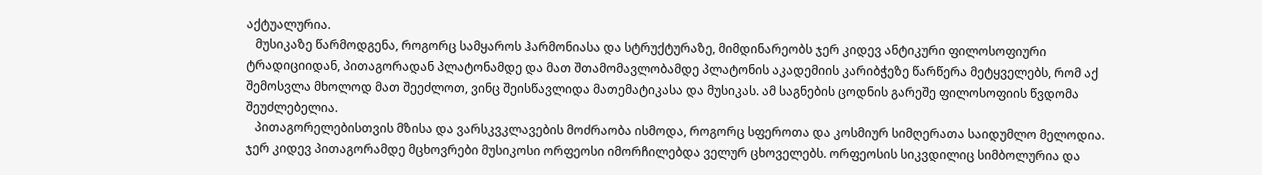აქტუალურია.
   მუსიკაზე წარმოდგენა, როგორც სამყაროს ჰარმონიასა და სტრუქტურაზე, მიმდინარეობს ჯერ კიდევ ანტიკური ფილოსოფიური ტრადიციიდან, პითაგორადან პლატონამდე და მათ შთამომავლობამდე პლატონის აკადემიის კარიბჭეზე წარწერა მეტყველებს, რომ აქ შემოსვლა მხოლოდ მათ შეეძლოთ, ვინც შეისწავლიდა მათემატიკასა და მუსიკას. ამ საგნების ცოდნის გარეშე ფილოსოფიის წვდომა შეუძლებელია.
   პითაგორელებისთვის მზისა და ვარსკვკლავების მოძრაობა ისმოდა, როგორც სფეროთა და კოსმიურ სიმღერათა საიდუმლო მელოდია. ჯერ კიდევ პითაგორამდე მცხოვრები მუსიკოსი ორფეოსი იმორჩილებდა ველურ ცხოველებს. ორფეოსის სიკვდილიც სიმბოლურია და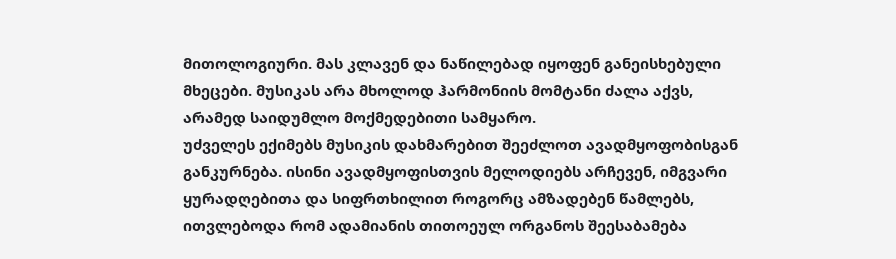მითოლოგიური. მას კლავენ და ნაწილებად იყოფენ განეისხებული მხეცები. მუსიკას არა მხოლოდ ჰარმონიის მომტანი ძალა აქვს, არამედ საიდუმლო მოქმედებითი სამყარო.
უძველეს ექიმებს მუსიკის დახმარებით შეეძლოთ ავადმყოფობისგან განკურნება. ისინი ავადმყოფისთვის მელოდიებს არჩევენ, იმგვარი ყურადღებითა და სიფრთხილით როგორც ამზადებენ წამლებს, ითვლებოდა რომ ადამიანის თითოეულ ორგანოს შეესაბამება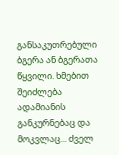განსაკუთრებული ბგერა ან ბგერათა წყვილი. ხმებით შეიძლება ადამიანის განკურნებაც და მოკვლაც... ძველ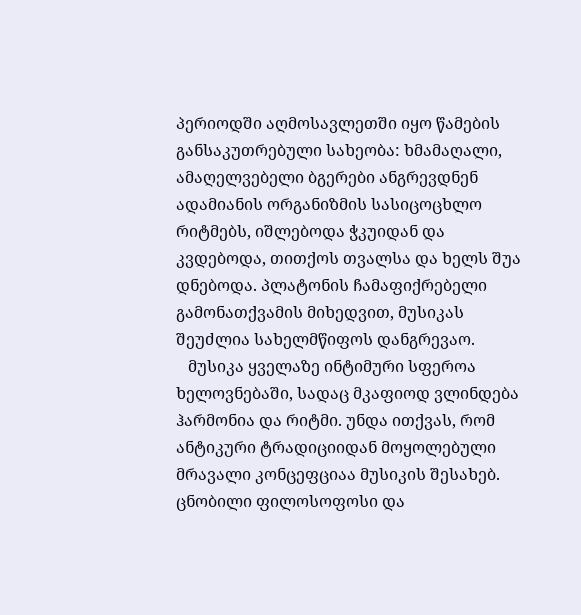პერიოდში აღმოსავლეთში იყო წამების განსაკუთრებული სახეობა: ხმამაღალი, ამაღელვებელი ბგერები ანგრევდნენ ადამიანის ორგანიზმის სასიცოცხლო რიტმებს, იშლებოდა ჭკუიდან და კვდებოდა, თითქოს თვალსა და ხელს შუა დნებოდა. პლატონის ჩამაფიქრებელი გამონათქვამის მიხედვით, მუსიკას შეუძლია სახელმწიფოს დანგრევაო.
   მუსიკა ყველაზე ინტიმური სფეროა ხელოვნებაში, სადაც მკაფიოდ ვლინდება ჰარმონია და რიტმი. უნდა ითქვას, რომ ანტიკური ტრადიციიდან მოყოლებული მრავალი კონცეფციაა მუსიკის შესახებ. ცნობილი ფილოსოფოსი და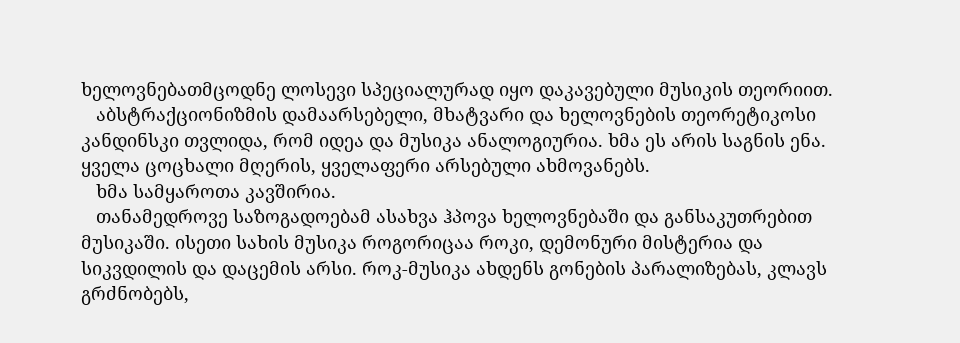ხელოვნებათმცოდნე ლოსევი სპეციალურად იყო დაკავებული მუსიკის თეორიით.
   აბსტრაქციონიზმის დამაარსებელი, მხატვარი და ხელოვნების თეორეტიკოსი კანდინსკი თვლიდა, რომ იდეა და მუსიკა ანალოგიურია. ხმა ეს არის საგნის ენა. ყველა ცოცხალი მღერის, ყველაფერი არსებული ახმოვანებს.
   ხმა სამყაროთა კავშირია.
   თანამედროვე საზოგადოებამ ასახვა ჰპოვა ხელოვნებაში და განსაკუთრებით მუსიკაში. ისეთი სახის მუსიკა როგორიცაა როკი, დემონური მისტერია და სიკვდილის და დაცემის არსი. როკ-მუსიკა ახდენს გონების პარალიზებას, კლავს გრძნობებს,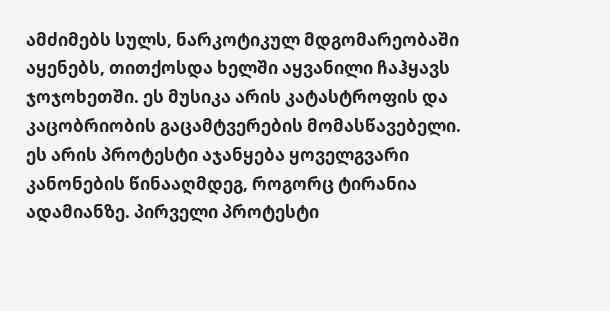ამძიმებს სულს, ნარკოტიკულ მდგომარეობაში აყენებს, თითქოსდა ხელში აყვანილი ჩაჰყავს ჯოჯოხეთში. ეს მუსიკა არის კატასტროფის და კაცობრიობის გაცამტვერების მომასწავებელი. ეს არის პროტესტი აჯანყება ყოველგვარი კანონების წინააღმდეგ, როგორც ტირანია ადამიანზე. პირველი პროტესტი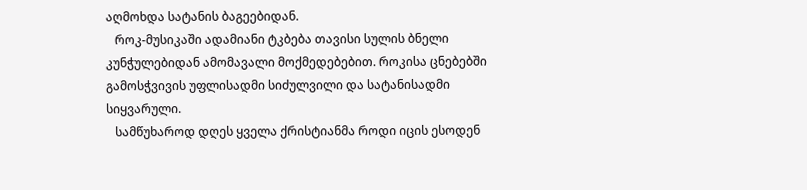აღმოხდა სატანის ბაგეებიდან.
   როკ-მუსიკაში ადამიანი ტკბება თავისი სულის ბნელი კუნჭულებიდან ამომავალი მოქმედებებით. როკისა ცნებებში გამოსჭვივის უფლისადმი სიძულვილი და სატანისადმი სიყვარული.
   სამწუხაროდ დღეს ყველა ქრისტიანმა როდი იცის ესოდენ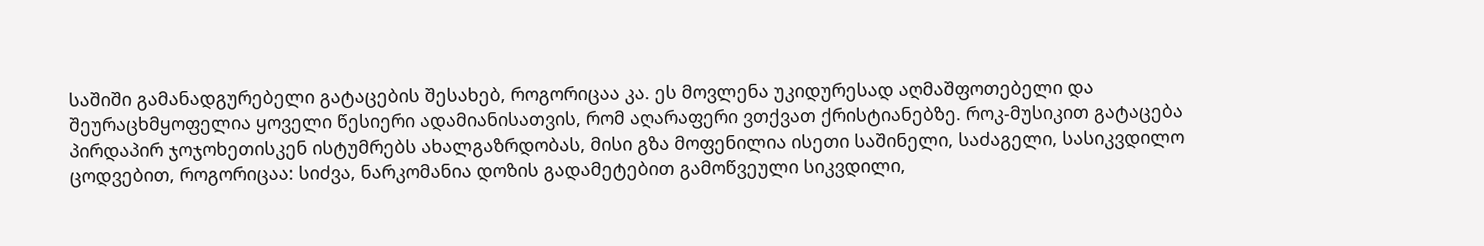საშიში გამანადგურებელი გატაცების შესახებ, როგორიცაა კა. ეს მოვლენა უკიდურესად აღმაშფოთებელი და შეურაცხმყოფელია ყოველი წესიერი ადამიანისათვის, რომ აღარაფერი ვთქვათ ქრისტიანებზე. როკ-მუსიკით გატაცება პირდაპირ ჯოჯოხეთისკენ ისტუმრებს ახალგაზრდობას, მისი გზა მოფენილია ისეთი საშინელი, საძაგელი, სასიკვდილო ცოდვებით, როგორიცაა: სიძვა, ნარკომანია დოზის გადამეტებით გამოწვეული სიკვდილი,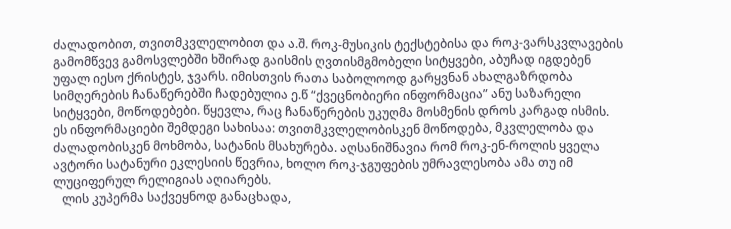ძალადობით, თვითმკვლელობით და ა.შ. როკ-მუსიკის ტექსტებისა და როკ-ვარსკვლავების გამომწვევ გამოსვლებში ხშირად გაისმის ღვთისმგმობელი სიტყვები, აბუჩად იგდებენ უფალ იესო ქრისტეს, ჯვარს. იმისთვის რათა საბოლოოდ გარყვნან ახალგაზრდობა სიმღერების ჩანაწერებში ჩადებულია ე.წ “ქვეცნობიერი ინფორმაცია” ანუ საზარელი სიტყვები, მოწოდებები. წყევლა, რაც ჩანაწერების უკუღმა მოსმენის დროს კარგად ისმის. ეს ინფორმაციები შემდეგი სახისაა: თვითმკვლელობისკენ მოწოდება, მკვლელობა და ძალადობისკენ მოხმობა, სატანის მსახურება. აღსანიშნავია რომ როკ-ენ-როლის ყველა ავტორი სატანური ეკლესიის წევრია, ხოლო როკ-ჯგუფების უმრავლესობა ამა თუ იმ ლუციფერულ რელიგიას აღიარებს.
   ლის კუპერმა საქვეყნოდ განაცხადა,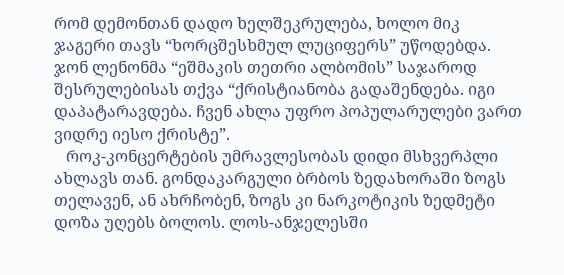რომ დემონთან დადო ხელშეკრულება, ხოლო მიკ ჯაგერი თავს “ხორცშესხმულ ლუციფერს” უწოდებდა. ჯონ ლენონმა “ეშმაკის თეთრი ალბომის” საჯაროდ შესრულებისას თქვა “ქრისტიანობა გადაშენდება. იგი დაპატარავდება. ჩვენ ახლა უფრო პოპულარულები ვართ ვიდრე იესო ქრისტე”.
   როკ-კონცერტების უმრავლესობას დიდი მსხვერპლი ახლავს თან. გონდაკარგული ბრბოს ზედახორაში ზოგს თელავენ, ან ახრჩობენ, ზოგს კი ნარკოტიკის ზედმეტი დოზა უღებს ბოლოს. ლოს-ანჯელესში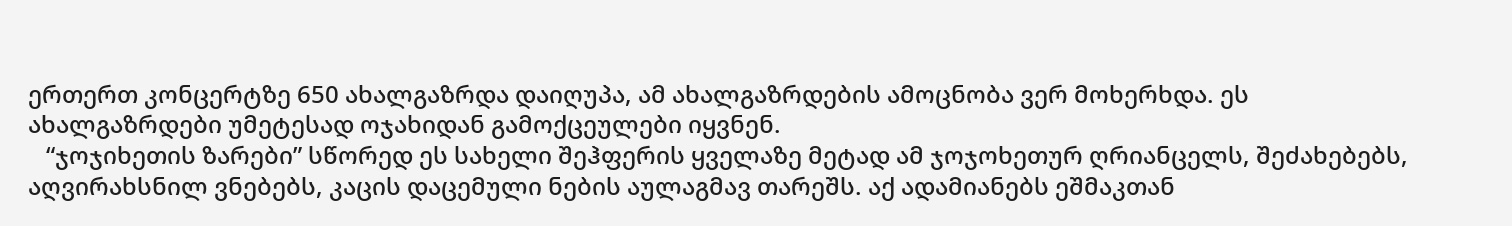ერთერთ კონცერტზე 650 ახალგაზრდა დაიღუპა, ამ ახალგაზრდების ამოცნობა ვერ მოხერხდა. ეს ახალგაზრდები უმეტესად ოჯახიდან გამოქცეულები იყვნენ.
   “ჯოჯიხეთის ზარები” სწორედ ეს სახელი შეჰფერის ყველაზე მეტად ამ ჯოჯოხეთურ ღრიანცელს, შეძახებებს, აღვირახსნილ ვნებებს, კაცის დაცემული ნების აულაგმავ თარეშს. აქ ადამიანებს ეშმაკთან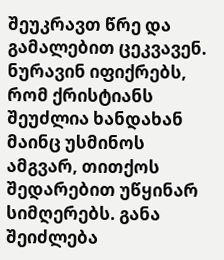შეუკრავთ წრე და გამალებით ცეკვავენ. ნურავინ იფიქრებს, რომ ქრისტიანს შეუძლია ხანდახან მაინც უსმინოს ამგვარ, თითქოს შედარებით უწყინარ სიმღერებს. განა შეიძლება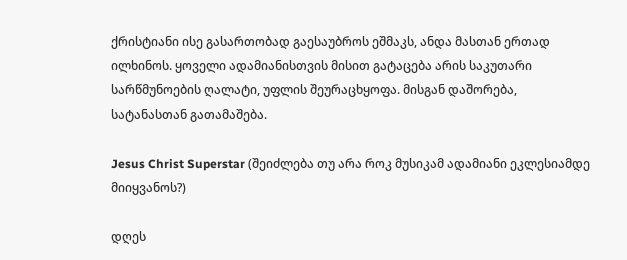ქრისტიანი ისე გასართობად გაესაუბროს ეშმაკს, ანდა მასთან ერთად ილხინოს. ყოველი ადამიანისთვის მისით გატაცება არის საკუთარი სარწმუნოების ღალატი, უფლის შეურაცხყოფა. მისგან დაშორება, სატანასთან გათამაშება.

Jesus Christ Superstar (შეიძლება თუ არა როკ მუსიკამ ადამიანი ეკლესიამდე მიიყვანოს?)

დღეს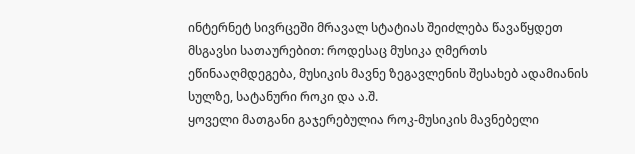ინტერნეტ სივრცეში მრავალ სტატიას შეიძლება წავაწყდეთ მსგავსი სათაურებით: როდესაც მუსიკა ღმერთს ეწინააღმდეგება, მუსიკის მავნე ზეგავლენის შესახებ ადამიანის სულზე, სატანური როკი და ა.შ.
ყოველი მათგანი გაჯერებულია როკ-მუსიკის მავნებელი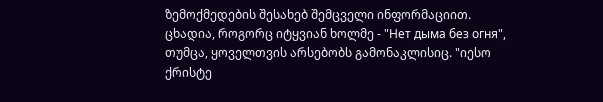ზემოქმედების შესახებ შემცველი ინფორმაციით. ცხადია, როგორც იტყვიან ხოლმე - "Нет дыма без огня", თუმცა, ყოველთვის არსებობს გამონაკლისიც. "იესო ქრისტე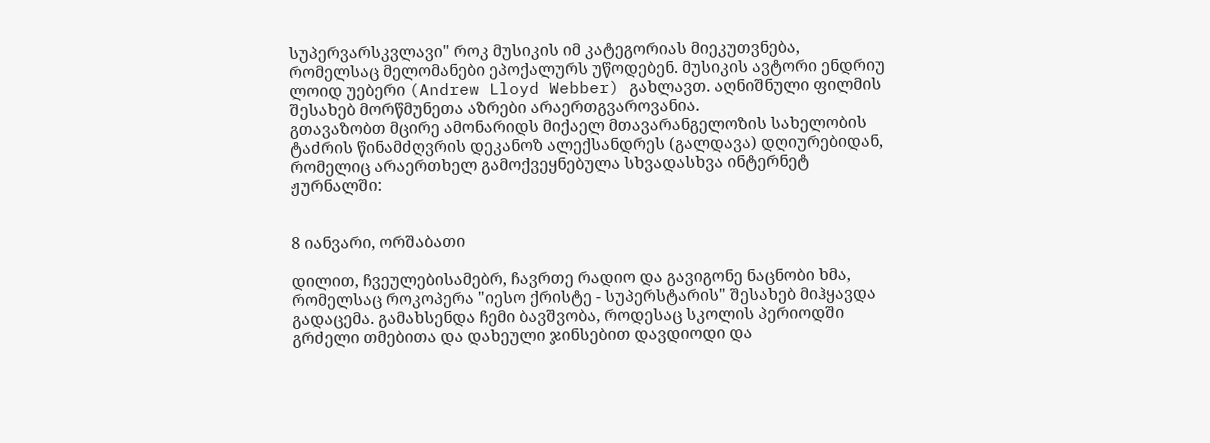სუპერვარსკვლავი" როკ მუსიკის იმ კატეგორიას მიეკუთვნება, რომელსაც მელომანები ეპოქალურს უწოდებენ. მუსიკის ავტორი ენდრიუ ლოიდ უებერი (Andrew Lloyd Webber) გახლავთ. აღნიშნული ფილმის შესახებ მორწმუნეთა აზრები არაერთგვაროვანია.
გთავაზობთ მცირე ამონარიდს მიქაელ მთავარანგელოზის სახელობის ტაძრის წინამძღვრის დეკანოზ ალექსანდრეს (გალდავა) დღიურებიდან, რომელიც არაერთხელ გამოქვეყნებულა სხვადასხვა ინტერნეტ ჟურნალში:


8 იანვარი, ორშაბათი

დილით, ჩვეულებისამებრ, ჩავრთე რადიო და გავიგონე ნაცნობი ხმა, რომელსაც როკოპერა "იესო ქრისტე - სუპერსტარის" შესახებ მიჰყავდა გადაცემა. გამახსენდა ჩემი ბავშვობა, როდესაც სკოლის პერიოდში გრძელი თმებითა და დახეული ჯინსებით დავდიოდი და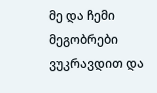მე და ჩემი მეგობრები ვუკრავდით და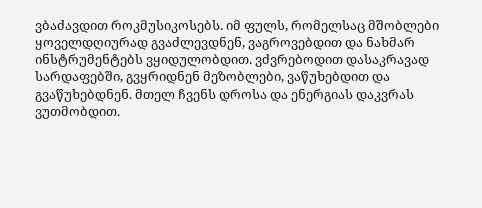ვბაძავდით როკმუსიკოსებს. იმ ფულს, რომელსაც მშობლები ყოველდღიურად გვაძლევდნენ, ვაგროვებდით და ნახმარ ინსტრუმენტებს ვყიდულობდით. ვძვრებოდით დასაკრავად სარდაფებში, გვყრიდნენ მეზობლები, ვაწუხებდით და გვაწუხებდნენ. მთელ ჩვენს დროსა და ენერგიას დაკვრას ვუთმობდით.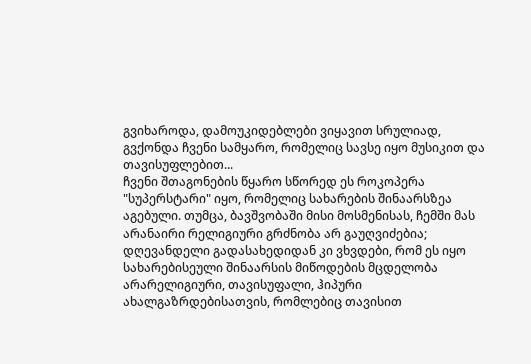გვიხაროდა, დამოუკიდებლები ვიყავით სრულიად, გვქონდა ჩვენი სამყარო, რომელიც სავსე იყო მუსიკით და თავისუფლებით...
ჩვენი შთაგონების წყარო სწორედ ეს როკოპერა "სუპერსტარი" იყო, რომელიც სახარების შინაარსზეა აგებული. თუმცა, ბავშვობაში მისი მოსმენისას, ჩემში მას არანაირი რელიგიური გრძნობა არ გაუღვიძებია; დღევანდელი გადასახედიდან კი ვხვდები, რომ ეს იყო სახარებისეული შინაარსის მიწოდების მცდელობა არარელიგიური, თავისუფალი, ჰიპური ახალგაზრდებისათვის, რომლებიც თავისით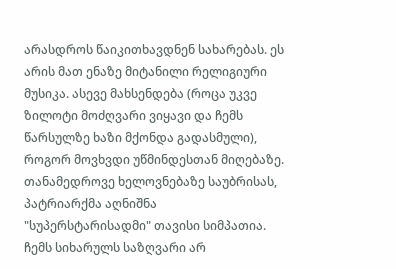არასდროს წაიკითხავდნენ სახარებას. ეს არის მათ ენაზე მიტანილი რელიგიური მუსიკა. ასევე მახსენდება (როცა უკვე ზილოტი მოძღვარი ვიყავი და ჩემს წარსულზე ხაზი მქონდა გადასმული), როგორ მოვხვდი უწმინდესთან მიღებაზე. თანამედროვე ხელოვნებაზე საუბრისას, პატრიარქმა აღნიშნა "სუპერსტარისადმი" თავისი სიმპათია.
ჩემს სიხარულს საზღვარი არ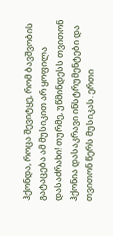ჰქონდა, როცა შევიტყე, რომ ბავშვობის გატაცება ამ მუსიკით არ ყოფილა დასაძრახი! თურმე, უწმინდესს თვითონ ჰქონია დასაკრავი ინსტრუმენტები და თვითონ წერს მუსიკას. ერთი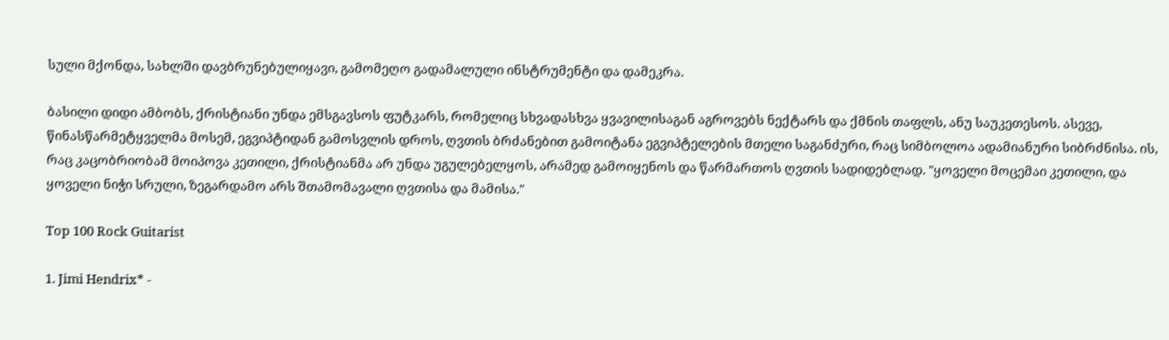სული მქონდა, სახლში დავბრუნებულიყავი, გამომეღო გადამალული ინსტრუმენტი და დამეკრა.

ბასილი დიდი ამბობს, ქრისტიანი უნდა ემსგავსოს ფუტკარს, რომელიც სხვადასხვა ყვავილისაგან აგროვებს ნექტარს და ქმნის თაფლს, ანუ საუკეთესოს. ასევე, წინასწარმეტყველმა მოსემ, ეგვიპტიდან გამოსვლის დროს, ღვთის ბრძანებით გამოიტანა ეგვიპტელების მთელი საგანძური, რაც სიმბოლოა ადამიანური სიბრძნისა. ის, რაც კაცობრიობამ მოიპოვა კეთილი, ქრისტიანმა არ უნდა უგულებელყოს, არამედ გამოიყენოს და წარმართოს ღვთის სადიდებლად. "ყოველი მოცემაი კეთილი, და ყოველი ნიჭი სრული, ზეგარდამო არს შთამომავალი ღვთისა და მამისა."

Top 100 Rock Guitarist

1. Jimi Hendrix* -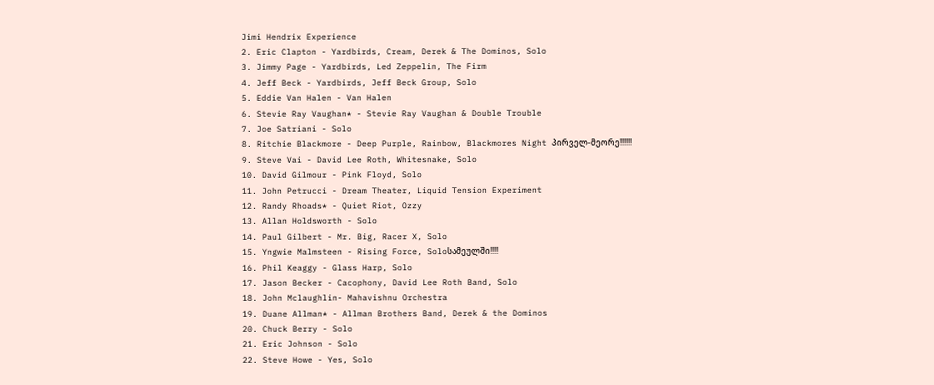Jimi Hendrix Experience
2. Eric Clapton - Yardbirds, Cream, Derek & The Dominos, Solo
3. Jimmy Page - Yardbirds, Led Zeppelin, The Firm
4. Jeff Beck - Yardbirds, Jeff Beck Group, Solo
5. Eddie Van Halen - Van Halen
6. Stevie Ray Vaughan* - Stevie Ray Vaughan & Double Trouble
7. Joe Satriani - Solo
8. Ritchie Blackmore - Deep Purple, Rainbow, Blackmores Night პირველ-მეორე!!!!!!
9. Steve Vai - David Lee Roth, Whitesnake, Solo
10. David Gilmour - Pink Floyd, Solo
11. John Petrucci - Dream Theater, Liquid Tension Experiment
12. Randy Rhoads* - Quiet Riot, Ozzy
13. Allan Holdsworth - Solo
14. Paul Gilbert - Mr. Big, Racer X, Solo
15. Yngwie Malmsteen - Rising Force, Soloსამეულში!!!!
16. Phil Keaggy - Glass Harp, Solo
17. Jason Becker - Cacophony, David Lee Roth Band, Solo
18. John Mclaughlin- Mahavishnu Orchestra
19. Duane Allman* - Allman Brothers Band, Derek & the Dominos
20. Chuck Berry - Solo
21. Eric Johnson - Solo
22. Steve Howe - Yes, Solo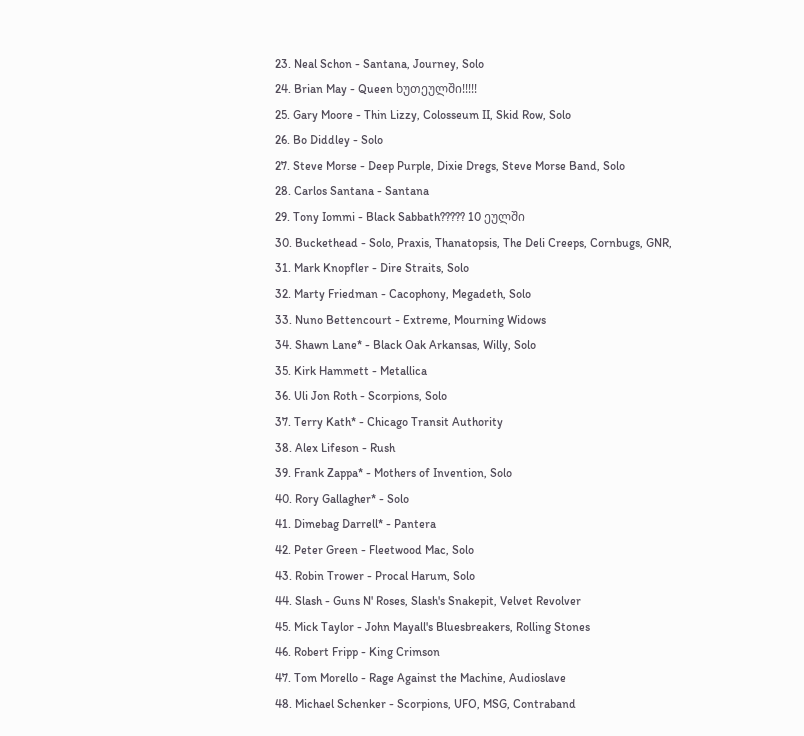23. Neal Schon - Santana, Journey, Solo
24. Brian May - Queen ხუთეულში!!!!!
25. Gary Moore - Thin Lizzy, Colosseum II, Skid Row, Solo
26. Bo Diddley - Solo
27. Steve Morse - Deep Purple, Dixie Dregs, Steve Morse Band, Solo
28. Carlos Santana - Santana
29. Tony Iommi - Black Sabbath????? 10 ეულში
30. Buckethead - Solo, Praxis, Thanatopsis, The Deli Creeps, Cornbugs, GNR,
31. Mark Knopfler - Dire Straits, Solo
32. Marty Friedman - Cacophony, Megadeth, Solo
33. Nuno Bettencourt - Extreme, Mourning Widows
34. Shawn Lane* - Black Oak Arkansas, Willy, Solo
35. Kirk Hammett - Metallica
36. Uli Jon Roth - Scorpions, Solo
37. Terry Kath* - Chicago Transit Authority
38. Alex Lifeson - Rush
39. Frank Zappa* - Mothers of Invention, Solo
40. Rory Gallagher* - Solo
41. Dimebag Darrell* - Pantera
42. Peter Green - Fleetwood Mac, Solo
43. Robin Trower - Procal Harum, Solo
44. Slash - Guns N' Roses, Slash's Snakepit, Velvet Revolver
45. Mick Taylor - John Mayall's Bluesbreakers, Rolling Stones
46. Robert Fripp - King Crimson
47. Tom Morello - Rage Against the Machine, Audioslave
48. Michael Schenker - Scorpions, UFO, MSG, Contraband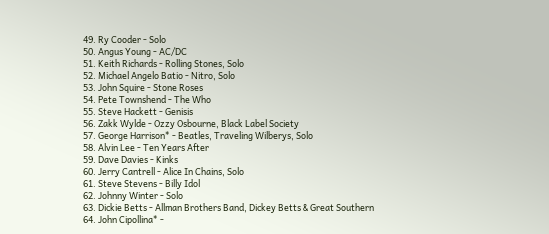49. Ry Cooder - Solo
50. Angus Young - AC/DC
51. Keith Richards - Rolling Stones, Solo
52. Michael Angelo Batio - Nitro, Solo
53. John Squire - Stone Roses
54. Pete Townshend - The Who
55. Steve Hackett - Genisis
56. Zakk Wylde - Ozzy Osbourne, Black Label Society
57. George Harrison* - Beatles, Traveling Wilberys, Solo
58. Alvin Lee - Ten Years After
59. Dave Davies - Kinks
60. Jerry Cantrell - Alice In Chains, Solo
61. Steve Stevens - Billy Idol
62. Johnny Winter - Solo
63. Dickie Betts - Allman Brothers Band, Dickey Betts & Great Southern
64. John Cipollina* -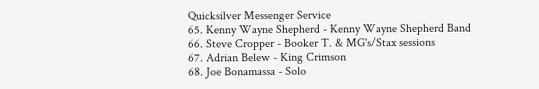Quicksilver Messenger Service
65. Kenny Wayne Shepherd - Kenny Wayne Shepherd Band
66. Steve Cropper - Booker T. & MG's/Stax sessions
67. Adrian Belew - King Crimson
68. Joe Bonamassa - Solo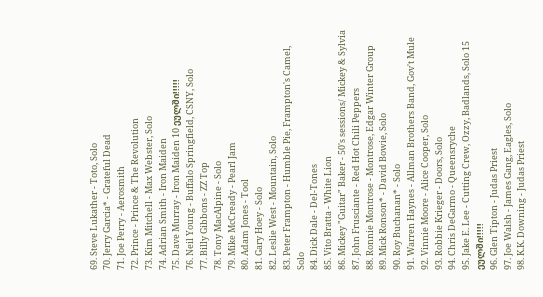69. Steve Lukather - Toto, Solo
70. Jerry Garcia* - Grateful Dead
71. Joe Perry - Aerosmith
72. Prince - Prince & The Revolution
73. Kim Mitchell - Max Webster, Solo
74. Adrian Smith - Iron Maiden
75. Dave Murray - Iron Maiden 10 ეულში!!!!!
76. Neil Young - Buffalo Springfield, CSNY, Solo
77. Billy Gibbons - ZZ Top
78. Tony MacAlpine - Solo
79. Mike McCready - Pearl Jam
80. Adam Jones - Tool
81. Gary Hoey - Solo
82. Leslie West - Mountain, Solo
83. Peter Frampton - Humble Pie, Frampton's Camel, Solo
84. Dick Dale - Del-Tones
85. Vito Bratta - White Lion
86. Mickey "Guitar" Baker - 50's sessions/ Mickey & Sylvia
87. John Frusciante - Red Hot Chili Peppers
88. Ronnie Montrose - Montrose, Edgar Winter Group
89. Mick Ronson* - David Bowie, Solo
90. Roy Buchanan* - Solo
91. Warren Haynes - Allman Brothers Band, Gov't Mule
92. Vinnie Moore - Alice Cooper, Solo
93. Robbie Krieger - Doors, Solo
94. Chris DeGarmo - Queensryche
95. Jake E. Lee - Cutting Crew, Ozzy, Badlands, Solo 15 ეულში!!!!!
96. Glen Tipton - Judas Priest
97. Joe Walsh - James Gang, Eagles, Solo
98. K.K. Downing - Judas Priest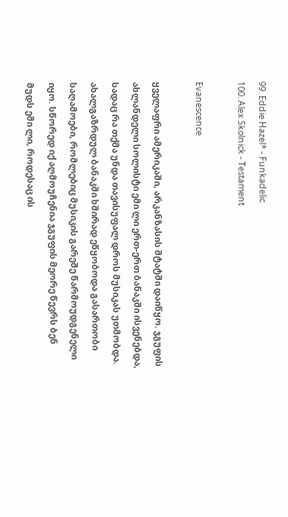99. Eddie Hazel* - Funkadelic
100. Alex Skolnick - Testament

Evanescence

ყველაფრი ამერიკაში, არკანზასის შტატში დაიწყო. ჯგუფის ახლანდელი სოლისტი ემი ლი ერთ-ერთ ბანაკში ისვენებდა, სადაც რა თქმა უნდა თავისუფალ დროს მუსიკას უთმობდა. ახალგაზრდულ ბანაკში ხშირად ეწყობოდა გასართობი საღამოები, რომლებიც მუსიკის გარეშე წარმოუდგენელი იყო. სწორედ იქ აღმოუჩენია ჯგუფის მეორე წევრს ბენ მუდს ემი ლი, როდესაც ის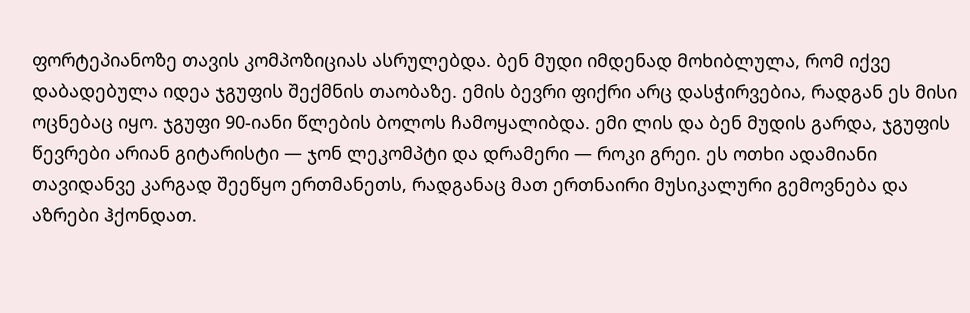ფორტეპიანოზე თავის კომპოზიციას ასრულებდა. ბენ მუდი იმდენად მოხიბლულა, რომ იქვე დაბადებულა იდეა ჯგუფის შექმნის თაობაზე. ემის ბევრი ფიქრი არც დასჭირვებია, რადგან ეს მისი ოცნებაც იყო. ჯგუფი 90-იანი წლების ბოლოს ჩამოყალიბდა. ემი ლის და ბენ მუდის გარდა, ჯგუფის წევრები არიან გიტარისტი — ჯონ ლეკომპტი და დრამერი — როკი გრეი. ეს ოთხი ადამიანი თავიდანვე კარგად შეეწყო ერთმანეთს, რადგანაც მათ ერთნაირი მუსიკალური გემოვნება და აზრები ჰქონდათ.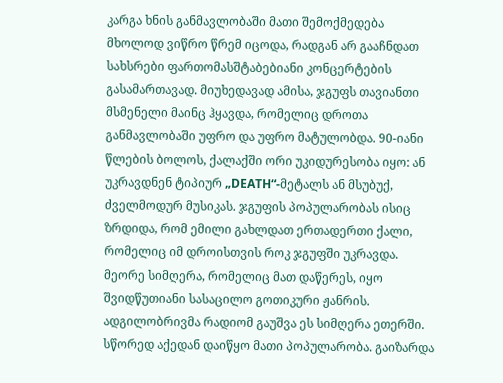კარგა ხნის განმავლობაში მათი შემოქმედება მხოლოდ ვიწრო წრემ იცოდა, რადგან არ გააჩნდათ სახსრები ფართომასშტაბებიანი კონცერტების გასამართავად. მიუხედავად ამისა, ჯგუფს თავიანთი მსმენელი მაინც ჰყავდა, რომელიც დროთა განმავლობაში უფრო და უფრო მატულობდა. 90-იანი წლების ბოლოს, ქალაქში ორი უკიდურესობა იყო: ან უკრავდნენ ტიპიურ „DEATH“-მეტალს ან მსუბუქ, ძველმოდურ მუსიკას. ჯგუფის პოპულარობას ისიც ზრდიდა, რომ ემილი გახლდათ ერთადერთი ქალი, რომელიც იმ დროისთვის როკ ჯგუფში უკრავდა. მეორე სიმღერა, რომელიც მათ დაწერეს, იყო შვიდწუთიანი სასაცილო გოთიკური ჟანრის. ადგილობრივმა რადიომ გაუშვა ეს სიმღერა ეთერში. სწორედ აქედან დაიწყო მათი პოპულარობა. გაიზარდა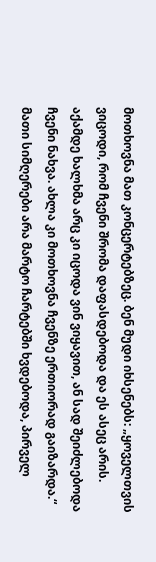მოთხოვნა მათ კონცერტებზეც. ბენ მუდი იხსენებს: „ყოველთვის ვიცოდი, რომ ჩვენი შრომა დაფასდებოდა და ეს ასეც არის. აქამდე ხალხმა არც კი იცოდა ვინ ვიყავით, ან სად შეიძლებოდა ჩვენი ნახვა. ახლა კი მოთხოვნა ჩვენზე ერთიორად გაიზარდა.“ მათი სიმღერები არა მარტო ჩარტებში ხვდებოდა, პირველ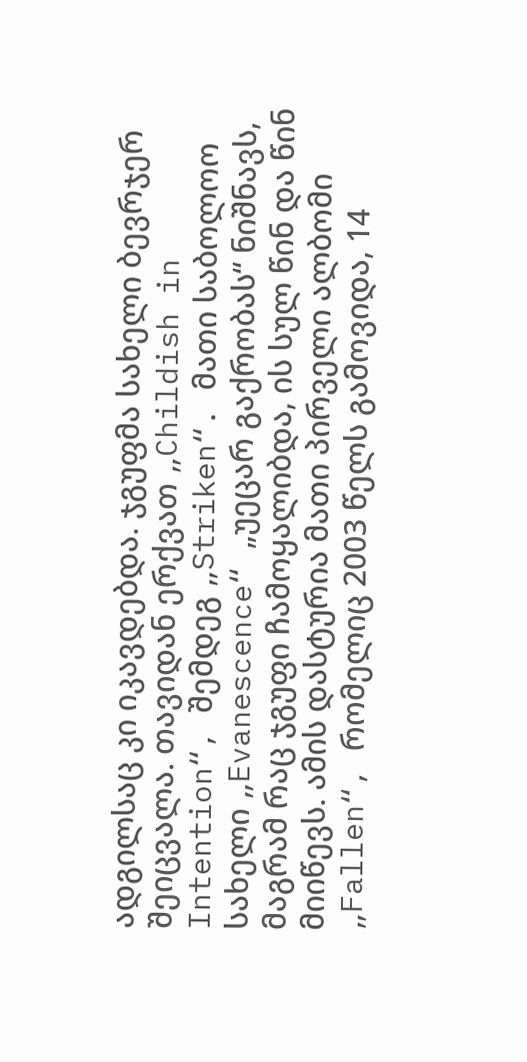ადგილსაც კი იკავდებდა. ჯგუფმა სახელი ბევრჯერ შეიცვალა. თავიდან ერქვათ „Childish in Intention“, შემდეგ „Striken“. მათი საბოლოო სახელი „Evanescence“ „უეცარ გაქრობას“ ნიშნავს, მაგრამ რაც ჯგუფი ჩამოყალიბდა, ის სულ წინ და წინ მიიწევს. ამის დასტურია მათი პირველი ალბომი „Fallen“, რომელიც 2003 წელს გამოვიდა, 14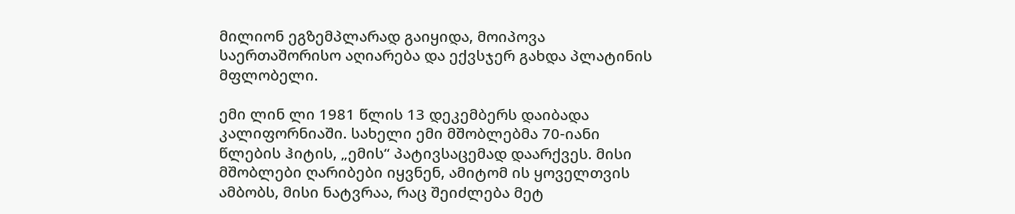მილიონ ეგზემპლარად გაიყიდა, მოიპოვა საერთაშორისო აღიარება და ექვსჯერ გახდა პლატინის მფლობელი.

ემი ლინ ლი 1981 წლის 13 დეკემბერს დაიბადა კალიფორნიაში. სახელი ემი მშობლებმა 70-იანი წლების ჰიტის, „ემის“ პატივსაცემად დაარქვეს. მისი მშობლები ღარიბები იყვნენ, ამიტომ ის ყოველთვის ამბობს, მისი ნატვრაა, რაც შეიძლება მეტ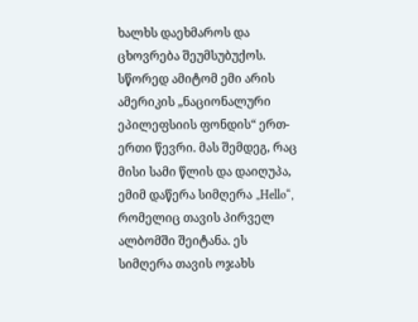ხალხს დაეხმაროს და ცხოვრება შეუმსუბუქოს. სწორედ ამიტომ ემი არის ამერიკის „ნაციონალური ეპილეფსიის ფონდის“ ერთ-ერთი წევრი. მას შემდეგ, რაც მისი სამი წლის და დაიღუპა, ემიმ დაწერა სიმღერა „Hello“, რომელიც თავის პირველ ალბომში შეიტანა. ეს სიმღერა თავის ოჯახს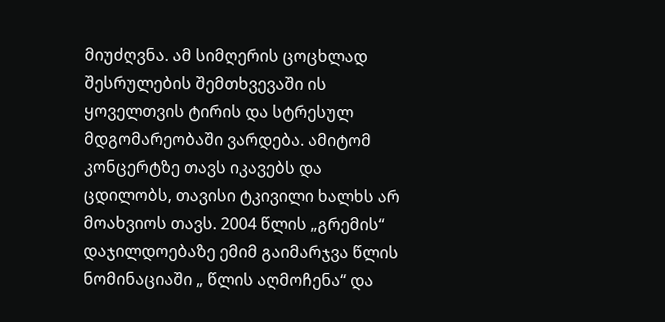მიუძღვნა. ამ სიმღერის ცოცხლად შესრულების შემთხვევაში ის ყოველთვის ტირის და სტრესულ მდგომარეობაში ვარდება. ამიტომ კონცერტზე თავს იკავებს და ცდილობს, თავისი ტკივილი ხალხს არ მოახვიოს თავს. 2004 წლის „გრემის“ დაჯილდოებაზე ემიმ გაიმარჯვა წლის ნომინაციაში „ წლის აღმოჩენა“ და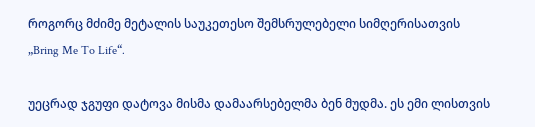როგორც მძიმე მეტალის საუკეთესო შემსრულებელი სიმღერისათვის „Bring Me To Life“.

უეცრად ჯგუფი დატოვა მისმა დამაარსებელმა ბენ მუდმა. ეს ემი ლისთვის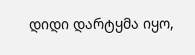დიდი დარტყმა იყო,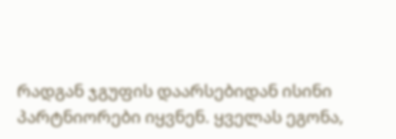რადგან ჯგუფის დაარსებიდან ისინი პარტნიორები იყვნენ. ყველას ეგონა,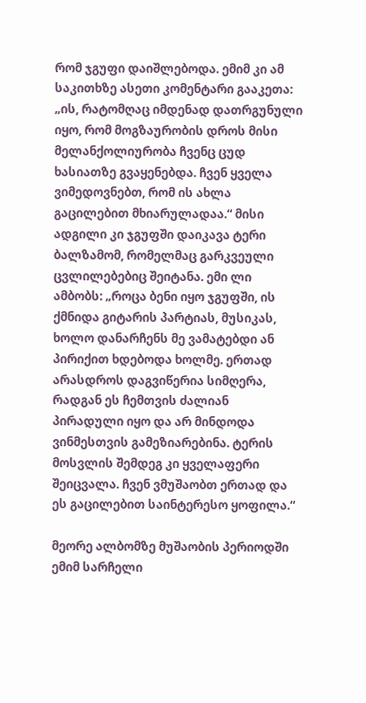რომ ჯგუფი დაიშლებოდა. ემიმ კი ამ საკითხზე ასეთი კომენტარი გააკეთა: „ის, რატომღაც იმდენად დათრგუნული იყო, რომ მოგზაურობის დროს მისი მელანქოლიურობა ჩვენც ცუდ ხასიათზე გვაყენებდა. ჩვენ ყველა ვიმედოვნებთ, რომ ის ახლა გაცილებით მხიარულადაა.“ მისი ადგილი კი ჯგუფში დაიკავა ტერი ბალზამომ, რომელმაც გარკვეული ცვლილებებიც შეიტანა. ემი ლი ამბობს: „როცა ბენი იყო ჯგუფში, ის ქმნიდა გიტარის პარტიას, მუსიკას, ხოლო დანარჩენს მე ვამატებდი ან პირიქით ხდებოდა ხოლმე. ერთად არასდროს დაგვიწერია სიმღერა, რადგან ეს ჩემთვის ძალიან პირადული იყო და არ მინდოდა ვინმესთვის გამეზიარებინა. ტერის მოსვლის შემდეგ კი ყველაფერი შეიცვალა. ჩვენ ვმუშაობთ ერთად და ეს გაცილებით საინტერესო ყოფილა.“

მეორე ალბომზე მუშაობის პერიოდში ემიმ სარჩელი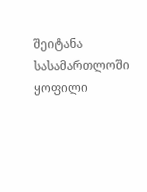შეიტანა სასამართლოში ყოფილი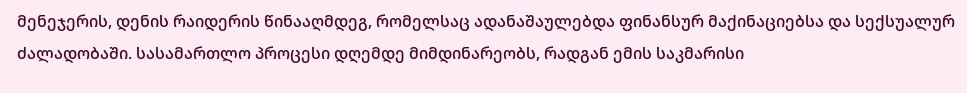მენეჯერის, დენის რაიდერის წინააღმდეგ, რომელსაც ადანაშაულებდა ფინანსურ მაქინაციებსა და სექსუალურ ძალადობაში. სასამართლო პროცესი დღემდე მიმდინარეობს, რადგან ემის საკმარისი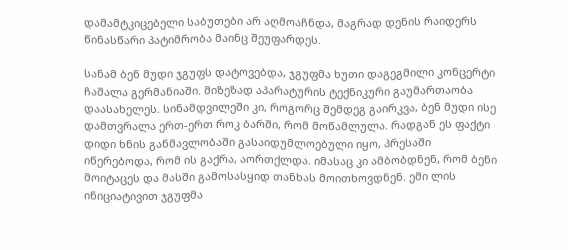დამამტკიცებელი საბუთები არ აღმოაჩნდა, მაგრად დენის რაიდერს წინასწარი პატიმრობა მაინც შეუფარდეს.

სანამ ბენ მუდი ჯგუფს დატოვებდა, ჯგუფმა ხუთი დაგეგმილი კონცერტი ჩაშალა გერმანიაში. მიზეზად აპარატურის ტექნიკური გაუმართაობა დაასახელეს. სინამდვილეში კი, როგორც შემდეგ გაირკვა, ბენ მუდი ისე დამთვრალა ერთ-ერთ როკ ბარში, რომ მოწამლულა. რადგან ეს ფაქტი დიდი ხნის განმავლობაში გასაიდუმლოებული იყო, პრესაში იწერებოდა, რომ ის გაქრა, აორთქლდა. იმასაც კი ამბობდნენ, რომ ბენი მოიტაცეს და მასში გამოსასყიდ თანხას მოითხოვდნენ. ემი ლის ინიციატივით ჯგუფმა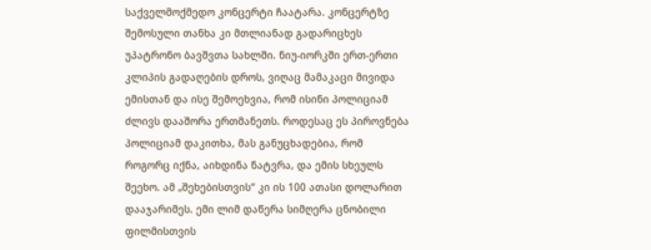საქველმოქმედო კონცერტი ჩაატარა. კონცერტზე შემოსული თანხა კი მთლიანად გადარიცხეს უპატრონო ბავშვთა სახლში. ნიუ-იორკში ერთ-ერთი კლიპის გადაღების დროს, ვიღაც მამაკაცი მივიდა ემისთან და ისე შემოეხვია, რომ ისინი პოლიციამ ძლივს დააშორა ერთმანეთს. როდესაც ეს პიროვნება პოლიციამ დაკითხა, მას განუცხადებია, რომ როგორც იქნა, აიხდინა ნატვრა, და ემის სხეულს შეეხო. ამ „შეხებისთვის“ კი ის 100 ათასი დოლარით დააჯარიმეს. ემი ლიმ დაწერა სიმღერა ცნობილი ფილმისთვის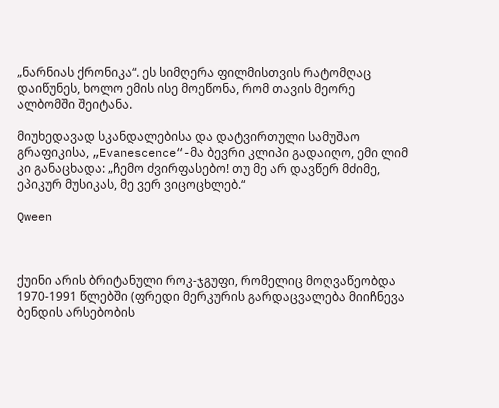„ნარნიას ქრონიკა“. ეს სიმღერა ფილმისთვის რატომღაც დაიწუნეს, ხოლო ემის ისე მოეწონა, რომ თავის მეორე ალბომში შეიტანა.

მიუხედავად სკანდალებისა და დატვირთული სამუშაო გრაფიკისა, „Evanescence“-მა ბევრი კლიპი გადაიღო, ემი ლიმ კი განაცხადა: „ჩემო ძვირფასებო! თუ მე არ დავწერ მძიმე, ეპიკურ მუსიკას, მე ვერ ვიცოცხლებ.“

Qween



ქუინი არის ბრიტანული როკ-ჯგუფი, რომელიც მოღვაწეობდა 1970-1991 წლებში (ფრედი მერკურის გარდაცვალება მიიჩნევა ბენდის არსებობის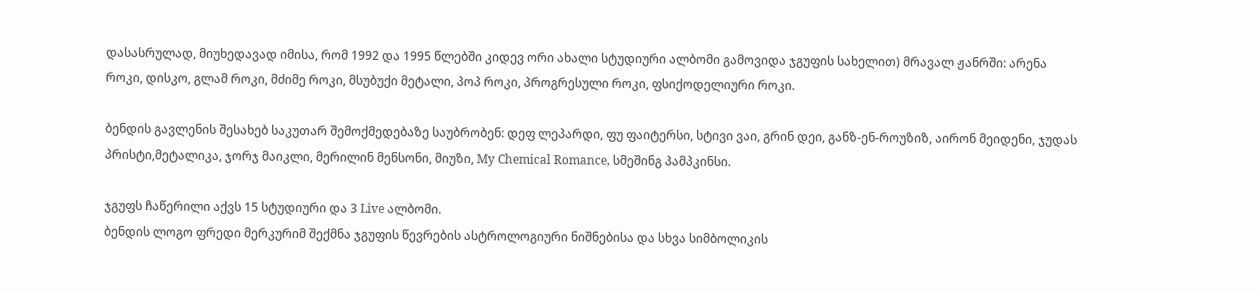დასასრულად, მიუხედავად იმისა, რომ 1992 და 1995 წლებში კიდევ ორი ახალი სტუდიური ალბომი გამოვიდა ჯგუფის სახელით) მრავალ ჟანრში: არენა როკი, დისკო, გლამ როკი, მძიმე როკი, მსუბუქი მეტალი, პოპ როკი, პროგრესული როკი, ფსიქოდელიური როკი.

ბენდის გავლენის შესახებ საკუთარ შემოქმედებაზე საუბრობენ: დეფ ლეპარდი, ფუ ფაიტერსი, სტივი ვაი, გრინ დეი, განზ-ენ-როუზიზ, აირონ მეიდენი, ჯუდას პრისტი,მეტალიკა, ჯორჯ მაიკლი, მერილინ მენსონი, მიუზი, My Chemical Romance, სმეშინგ პამპკინსი.

ჯგუფს ჩაწერილი აქვს 15 სტუდიური და 3 Live ალბომი.
ბენდის ლოგო ფრედი მერკურიმ შექმნა ჯგუფის წევრების ასტროლოგიური ნიშნებისა და სხვა სიმბოლიკის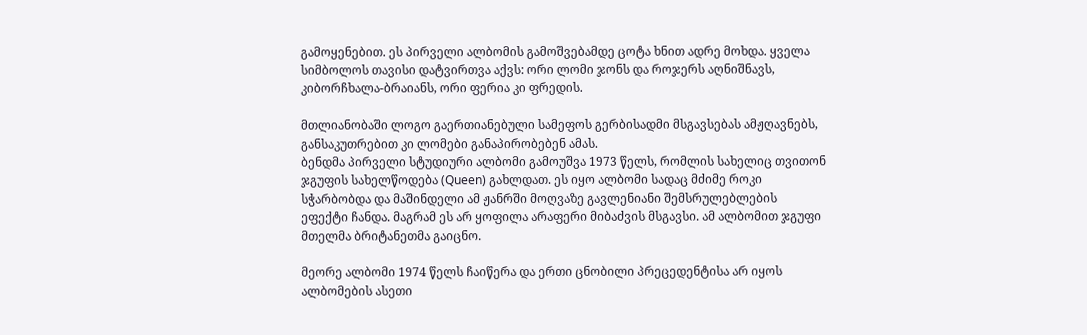გამოყენებით. ეს პირველი ალბომის გამოშვებამდე ცოტა ხნით ადრე მოხდა. ყველა სიმბოლოს თავისი დატვირთვა აქვს: ორი ლომი ჯონს და როჯერს აღნიშნავს, კიბორჩხალა-ბრაიანს, ორი ფერია კი ფრედის.

მთლიანობაში ლოგო გაერთიანებული სამეფოს გერბისადმი მსგავსებას ამჟღავნებს, განსაკუთრებით კი ლომები განაპირობებენ ამას.
ბენდმა პირველი სტუდიური ალბომი გამოუშვა 1973 წელს, რომლის სახელიც თვითონ ჯგუფის სახელწოდება (Queen) გახლდათ. ეს იყო ალბომი სადაც მძიმე როკი სჭარბობდა და მაშინდელი ამ ჟანრში მოღვაზე გავლენიანი შემსრულებლების ეფექტი ჩანდა. მაგრამ ეს არ ყოფილა არაფერი მიბაძვის მსგავსი. ამ ალბომით ჯგუფი მთელმა ბრიტანეთმა გაიცნო.

მეორე ალბომი 1974 წელს ჩაიწერა და ერთი ცნობილი პრეცედენტისა არ იყოს ალბომების ასეთი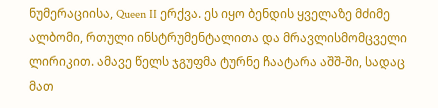ნუმერაციისა, Queen II ერქვა. ეს იყო ბენდის ყველაზე მძიმე ალბომი, რთული ინსტრუმენტალითა და მრავლისმომცველი ლირიკით. ამავე წელს ჯგუფმა ტურნე ჩაატარა აშშ-ში, სადაც მათ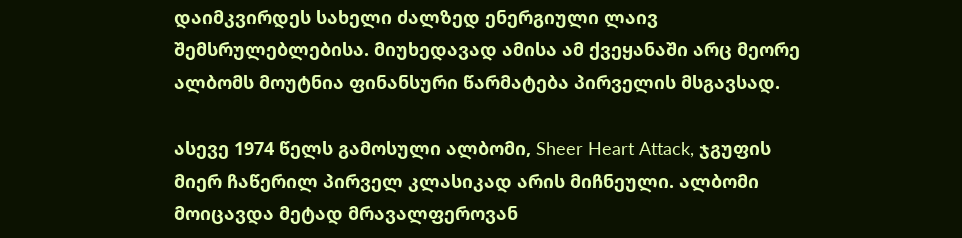დაიმკვირდეს სახელი ძალზედ ენერგიული ლაივ შემსრულებლებისა. მიუხედავად ამისა ამ ქვეყანაში არც მეორე ალბომს მოუტნია ფინანსური წარმატება პირველის მსგავსად.

ასევე 1974 წელს გამოსული ალბომი, Sheer Heart Attack, ჯგუფის მიერ ჩაწერილ პირველ კლასიკად არის მიჩნეული. ალბომი მოიცავდა მეტად მრავალფეროვან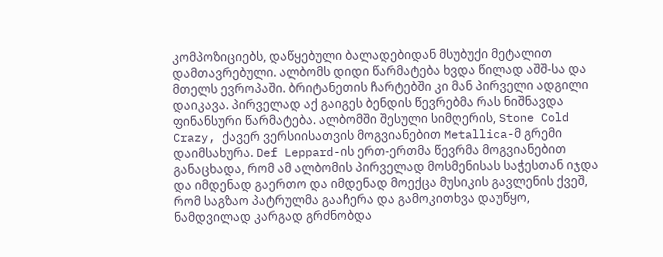კომპოზიციებს, დაწყებული ბალადებიდან მსუბუქი მეტალით დამთავრებული. ალბომს დიდი წარმატება ხვდა წილად აშშ-სა და მთელს ევროპაში. ბრიტანეთის ჩარტებში კი მან პირველი ადგილი დაიკავა. პირველად აქ გაიგეს ბენდის წევრებმა რას ნიშნავდა ფინანსური წარმატება. ალბომში შესული სიმღერის, Stone Cold Crazy, ქავერ ვერსიისათვის მოგვიანებით Metallica-მ გრემი დაიმსახურა. Def Leppard-ის ერთ-ერთმა წევრმა მოგვიანებით განაცხადა, რომ ამ ალბომის პირველად მოსმენისას საჭესთან იჯდა და იმდენად გაერთო და იმდენად მოექცა მუსიკის გავლენის ქვეშ, რომ საგზაო პატრულმა გააჩერა და გამოკითხვა დაუწყო, ნამდვილად კარგად გრძნობდა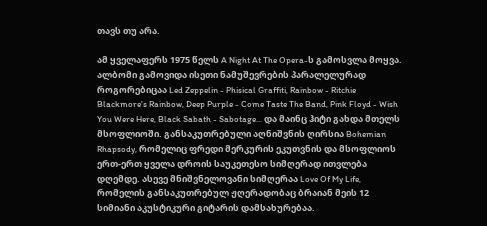თავს თუ არა.

ამ ყველაფერს 1975 წელს A Night At The Opera-ს გამოსვლა მოყვა. ალბომი გამოვიდა ისეთი ნამუშევრების პარალელურად როგორებიცაა Led Zeppelin - Phisical Graffiti, Rainbow - Ritchie Blackmore's Rainbow, Deep Purple - Come Taste The Band, Pink Floyd - Wish You Were Here, Black Sabath - Sabotage... და მაინც ჰიტი გახდა მთელს მსოფლიოში. განსაკუთრებული აღნიშვნის ღირსია Bohemian Rhapsody, რომელიც ფრედი მერკურის ეკუთვნის და მსოფლიოს ერთ-ერთ ყველა დროის საუკეთესო სიმღერად ითვლება დღემდე. ასევე მნიშვნელოვანი სიმღერაა Love Of My Life, რომელის განსაკუთრებულ ჟღერადობაც ბრაიან მეის 12 სიმიანი აკუსტიკური გიტარის დამსახურებაა.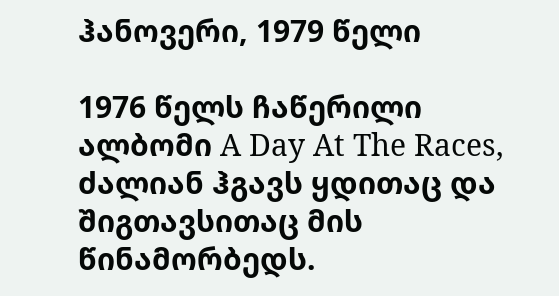ჰანოვერი, 1979 წელი

1976 წელს ჩაწერილი ალბომი A Day At The Races, ძალიან ჰგავს ყდითაც და შიგთავსითაც მის წინამორბედს.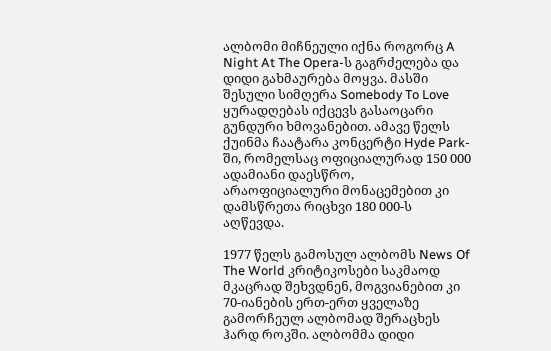ალბომი მიჩნეული იქნა როგორც A Night At The Opera-ს გაგრძელება და დიდი გახმაურება მოყვა. მასში შესული სიმღერა Somebody To Love ყურადღებას იქცევს გასაოცარი გუნდური ხმოვანებით. ამავე წელს ქუინმა ჩაატარა კონცერტი Hyde Park-ში, რომელსაც ოფიციალურად 150 000 ადამიანი დაესწრო, არაოფიციალური მონაცემებით კი დამსწრეთა რიცხვი 180 000-ს აღწევდა.

1977 წელს გამოსულ ალბომს News Of The World კრიტიკოსები საკმაოდ მკაცრად შეხვდნენ, მოგვიანებით კი 70-იანების ერთ-ერთ ყველაზე გამორჩეულ ალბომად შერაცხეს ჰარდ როკში. ალბომმა დიდი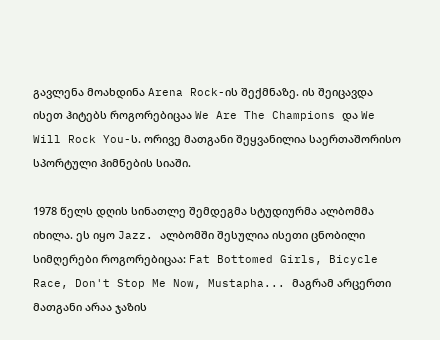გავლენა მოახდინა Arena Rock-ის შექმნაზე. ის შეიცავდა ისეთ ჰიტებს როგორებიცაა We Are The Champions და We Will Rock You-ს. ორივე მათგანი შეყვანილია საერთაშორისო სპორტული ჰიმნების სიაში.

1978 წელს დღის სინათლე შემდეგმა სტუდიურმა ალბომმა იხილა. ეს იყო Jazz. ალბომში შესულია ისეთი ცნობილი სიმღერები როგორებიცაა: Fat Bottomed Girls, Bicycle Race, Don't Stop Me Now, Mustapha... მაგრამ არცერთი მათგანი არაა ჯაზის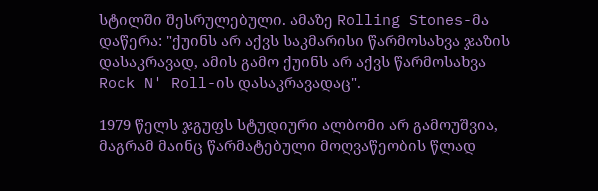სტილში შესრულებული. ამაზე Rolling Stones-მა დაწერა: "ქუინს არ აქვს საკმარისი წარმოსახვა ჯაზის დასაკრავად, ამის გამო ქუინს არ აქვს წარმოსახვა Rock N' Roll-ის დასაკრავადაც".

1979 წელს ჯგუფს სტუდიური ალბომი არ გამოუშვია, მაგრამ მაინც წარმატებული მოღვაწეობის წლად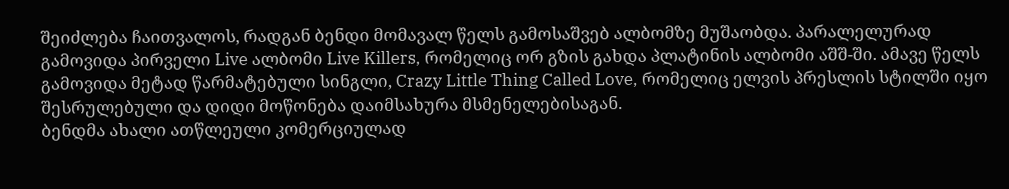შეიძლება ჩაითვალოს, რადგან ბენდი მომავალ წელს გამოსაშვებ ალბომზე მუშაობდა. პარალელურად გამოვიდა პირველი Live ალბომი Live Killers, რომელიც ორ გზის გახდა პლატინის ალბომი აშშ-ში. ამავე წელს გამოვიდა მეტად წარმატებული სინგლი, Crazy Little Thing Called Love, რომელიც ელვის პრესლის სტილში იყო შესრულებული და დიდი მოწონება დაიმსახურა მსმენელებისაგან.
ბენდმა ახალი ათწლეული კომერციულად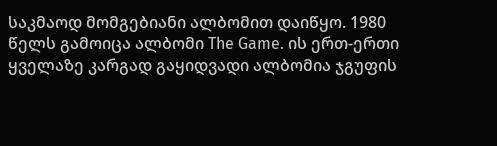საკმაოდ მომგებიანი ალბომით დაიწყო. 1980 წელს გამოიცა ალბომი The Game. ის ერთ-ერთი ყველაზე კარგად გაყიდვადი ალბომია ჯგუფის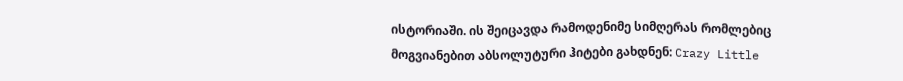ისტორიაში. ის შეიცავდა რამოდენიმე სიმღერას რომლებიც მოგვიანებით აბსოლუტური ჰიტები გახდნენ: Crazy Little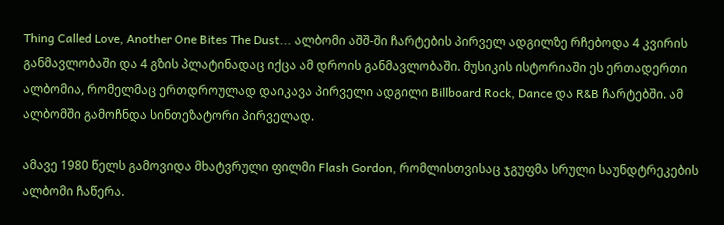Thing Called Love, Another One Bites The Dust... ალბომი აშშ-ში ჩარტების პირველ ადგილზე რჩებოდა 4 კვირის განმავლობაში და 4 გზის პლატინადაც იქცა ამ დროის განმავლობაში. მუსიკის ისტორიაში ეს ერთადერთი ალბომია, რომელმაც ერთდროულად დაიკავა პირველი ადგილი Billboard Rock, Dance და R&B ჩარტებში. ამ ალბომში გამოჩნდა სინთეზატორი პირველად.

ამავე 1980 წელს გამოვიდა მხატვრული ფილმი Flash Gordon, რომლისთვისაც ჯგუფმა სრული საუნდტრეკების ალბომი ჩაწერა.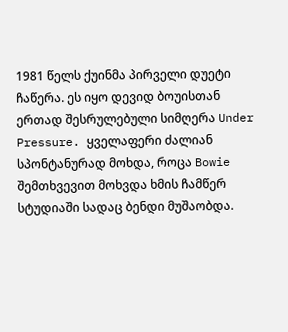1981 წელს ქუინმა პირველი დუეტი ჩაწერა. ეს იყო დევიდ ბოუისთან ერთად შესრულებული სიმღერა Under Pressure. ყველაფერი ძალიან სპონტანურად მოხდა, როცა Bowie შემთხვევით მოხვდა ხმის ჩამწერ სტუდიაში სადაც ბენდი მუშაობდა.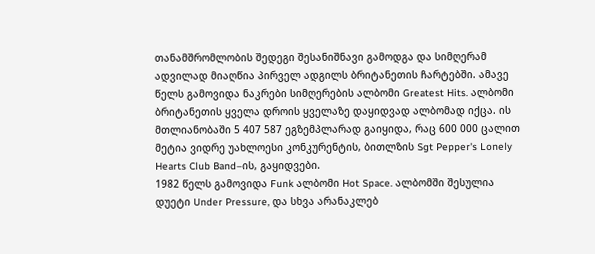თანამშრომლობის შედეგი შესანიშნავი გამოდგა და სიმღერამ ადვილად მიაღწია პირველ ადგილს ბრიტანეთის ჩარტებში. ამავე წელს გამოვიდა ნაკრები სიმღერების ალბომი Greatest Hits. ალბომი ბრიტანეთის ყველა დროის ყველაზე დაყიდვად ალბომად იქცა. ის მთლიანობაში 5 407 587 ეგზემპლარად გაიყიდა, რაც 600 000 ცალით მეტია ვიდრე უახლოესი კონკურენტის, ბითლზის Sgt Pepper's Lonely Hearts Club Band–ის, გაყიდვები.
1982 წელს გამოვიდა Funk ალბომი Hot Space. ალბომში შესულია დუეტი Under Pressure, და სხვა არანაკლებ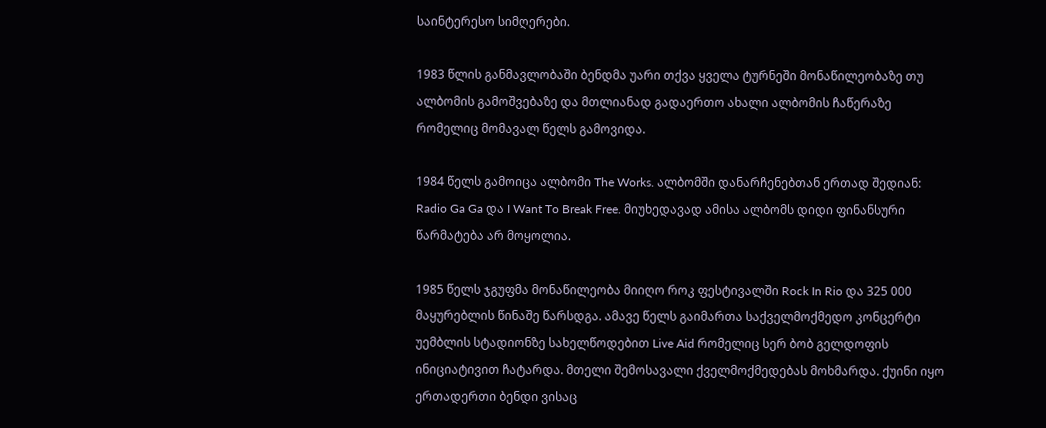საინტერესო სიმღერები.

1983 წლის განმავლობაში ბენდმა უარი თქვა ყველა ტურნეში მონაწილეობაზე თუ ალბომის გამოშვებაზე და მთლიანად გადაერთო ახალი ალბომის ჩაწერაზე რომელიც მომავალ წელს გამოვიდა.

1984 წელს გამოიცა ალბომი The Works. ალბომში დანარჩენებთან ერთად შედიან: Radio Ga Ga და I Want To Break Free. მიუხედავად ამისა ალბომს დიდი ფინანსური წარმატება არ მოყოლია.

1985 წელს ჯგუფმა მონაწილეობა მიიღო როკ ფესტივალში Rock In Rio და 325 000 მაყურებლის წინაშე წარსდგა. ამავე წელს გაიმართა საქველმოქმედო კონცერტი უემბლის სტადიონზე სახელწოდებით Live Aid რომელიც სერ ბობ გელდოფის ინიციატივით ჩატარდა. მთელი შემოსავალი ქველმოქმედებას მოხმარდა. ქუინი იყო ერთადერთი ბენდი ვისაც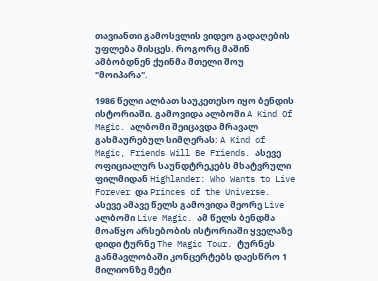თავიანთი გამოსვლის ვიდეო გადაღების უფლება მისცეს. როგორც მაშინ ამბობდნენ ქუინმა მთელი შოუ "მოიპარა".

1986 წელი ალბათ საუკეთესო იყო ბენდის ისტორიაში. გამოვიდა ალბომი A Kind Of Magic. ალბომი შეიცავდა მრავალ გახმაურებულ სიმღერას: A Kind of Magic, Friends Will Be Friends. ასევე ოფიციალურ საუნდტრეკებს მხატვრული ფილმიდან Highlander: Who Wants to Live Forever და Princes of the Universe. ასევე ამავე წელს გამოვიდა მეორე Live ალბომი Live Magic. ამ წელს ბენდმა მოაწყო არსებობის ისტორიაში ყველაზე დიდი ტურნე The Magic Tour. ტურნეს განმავლობაში კონცერტებს დაესწრო 1 მილიონზე მეტი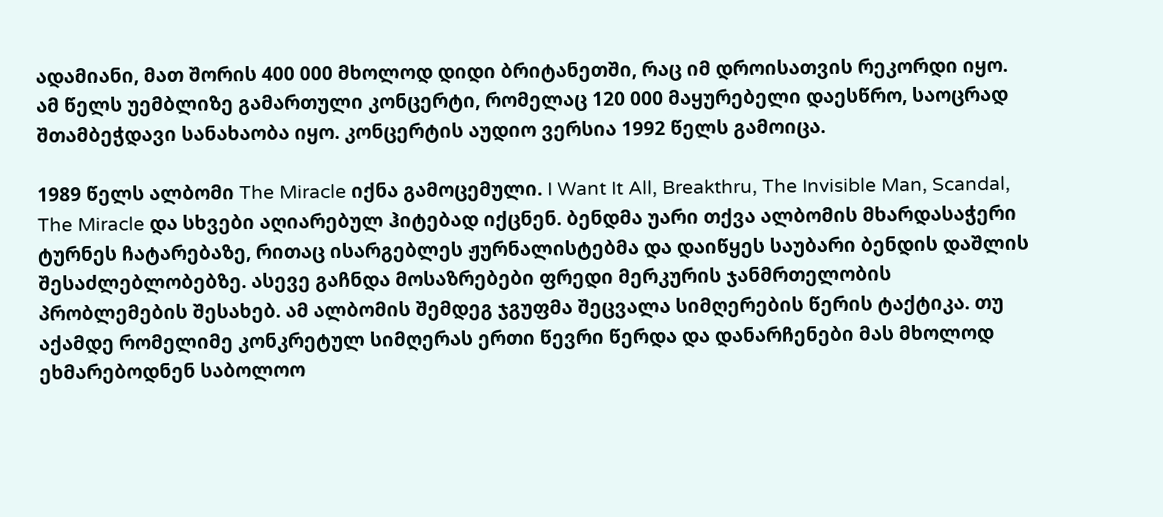ადამიანი, მათ შორის 400 000 მხოლოდ დიდი ბრიტანეთში, რაც იმ დროისათვის რეკორდი იყო. ამ წელს უემბლიზე გამართული კონცერტი, რომელაც 120 000 მაყურებელი დაესწრო, საოცრად შთამბეჭდავი სანახაობა იყო. კონცერტის აუდიო ვერსია 1992 წელს გამოიცა.

1989 წელს ალბომი The Miracle იქნა გამოცემული. I Want It All, Breakthru, The Invisible Man, Scandal, The Miracle და სხვები აღიარებულ ჰიტებად იქცნენ. ბენდმა უარი თქვა ალბომის მხარდასაჭერი ტურნეს ჩატარებაზე, რითაც ისარგებლეს ჟურნალისტებმა და დაიწყეს საუბარი ბენდის დაშლის შესაძლებლობებზე. ასევე გაჩნდა მოსაზრებები ფრედი მერკურის ჯანმრთელობის პრობლემების შესახებ. ამ ალბომის შემდეგ ჯგუფმა შეცვალა სიმღერების წერის ტაქტიკა. თუ აქამდე რომელიმე კონკრეტულ სიმღერას ერთი წევრი წერდა და დანარჩენები მას მხოლოდ ეხმარებოდნენ საბოლოო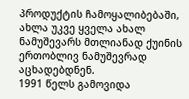პროდუქტის ჩამოყალიბებაში, ახლა უკვე ყველა ახალ ნამუშევარს მთლიანად ქუინის ერთობლივ ნამუშევრად აცხადებდნენ.
1991 წელს გამოვიდა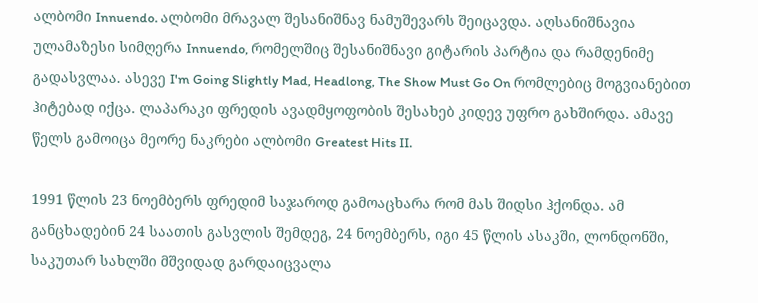ალბომი Innuendo. ალბომი მრავალ შესანიშნავ ნამუშევარს შეიცავდა. აღსანიშნავია ულამაზესი სიმღერა Innuendo, რომელშიც შესანიშნავი გიტარის პარტია და რამდენიმე გადასვლაა. ასევე I'm Going Slightly Mad, Headlong, The Show Must Go On რომლებიც მოგვიანებით ჰიტებად იქცა. ლაპარაკი ფრედის ავადმყოფობის შესახებ კიდევ უფრო გახშირდა. ამავე წელს გამოიცა მეორე ნაკრები ალბომი Greatest Hits II.

1991 წლის 23 ნოემბერს ფრედიმ საჯაროდ გამოაცხარა რომ მას შიდსი ჰქონდა. ამ განცხადებინ 24 საათის გასვლის შემდეგ, 24 ნოემბერს, იგი 45 წლის ასაკში, ლონდონში, საკუთარ სახლში მშვიდად გარდაიცვალა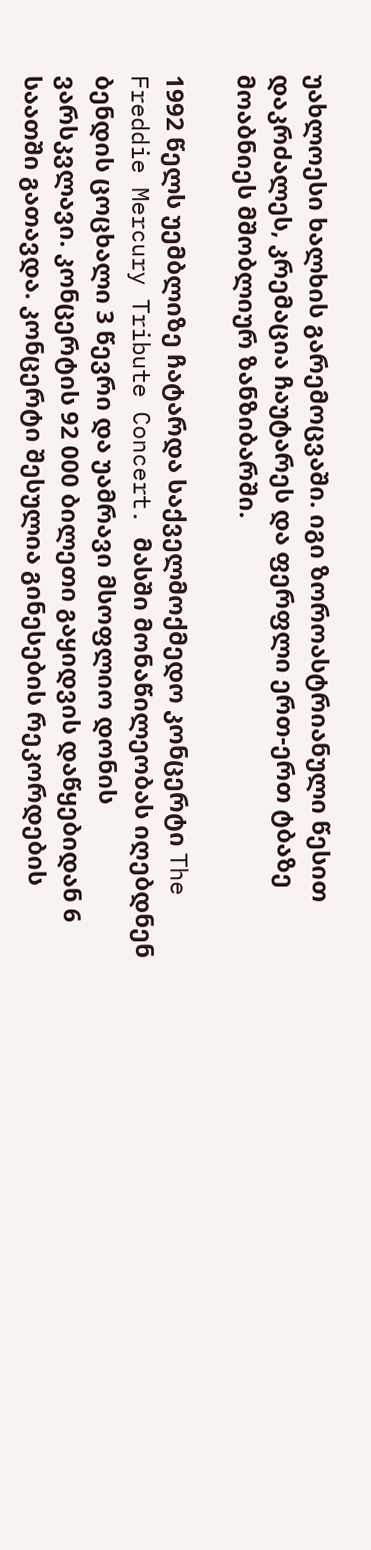უახლოესი ხალხის გარემოცვაში. იგი ზოროასტრიანული წესით დაკრძალეს, კრემაცია ჩაუტარეს და ფერფლი ერთ-ერთ ტბაზე მოაბნიეს მშობლიურ ზანზიბარში.

1992 წელს უემბლიზე ჩატარდა საქველმოქმედო კონცერტი The Freddie Mercury Tribute Concert. მასში მონაწილეობას იღებდნენ ბენდის ცოცხალი 3 წევრი და უამრავი მსოფლიო დონის ვარსკვლავი. კონცერტის 92 000 ბილეთი გაყიდვის დაწყებიდან 6 საათში გათავდა. კონცერტი შესულია გინესების რეკორდების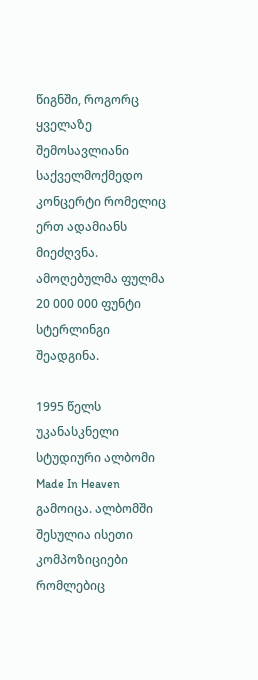წიგნში, როგორც ყველაზე შემოსავლიანი საქველმოქმედო კონცერტი რომელიც ერთ ადამიანს მიეძღვნა. ამოღებულმა ფულმა 20 000 000 ფუნტი სტერლინგი შეადგინა.

1995 წელს უკანასკნელი სტუდიური ალბომი Made In Heaven გამოიცა. ალბომში შესულია ისეთი კომპოზიციები რომლებიც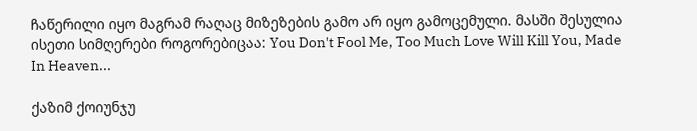ჩაწერილი იყო მაგრამ რაღაც მიზეზების გამო არ იყო გამოცემული. მასში შესულია ისეთი სიმღერები როგორებიცაა: You Don't Fool Me, Too Much Love Will Kill You, Made In Heaven...

ქაზიმ ქოიუნჯუ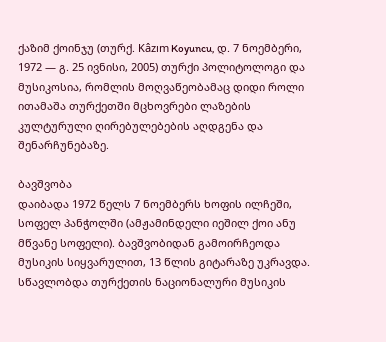ქაზიმ ქოინჯუ (თურქ. Kâzım Koyuncu, დ. 7 ნოემბერი, 1972 — გ. 25 ივნისი, 2005) თურქი პოლიტოლოგი და მუსიკოსია, რომლის მოღვაწეობამაც დიდი როლი ითამაშა თურქეთში მცხოვრები ლაზების კულტურული ღირებულებების აღდგენა და შენარჩუნებაზე.

ბავშვობა
დაიბადა 1972 წელს 7 ნოემბერს ხოფის ილჩეში, სოფელ პანჭოლში (ამჟამინდელი იეშილ ქოი ანუ მწვანე სოფელი). ბავშვობიდან გამოირჩეოდა მუსიკის სიყვარულით, 13 წლის გიტარაზე უკრავდა. სწავლობდა თურქეთის ნაციონალური მუსიკის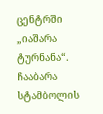ცენტრში „იაშარა ტურნანა“. ჩააბარა სტამბოლის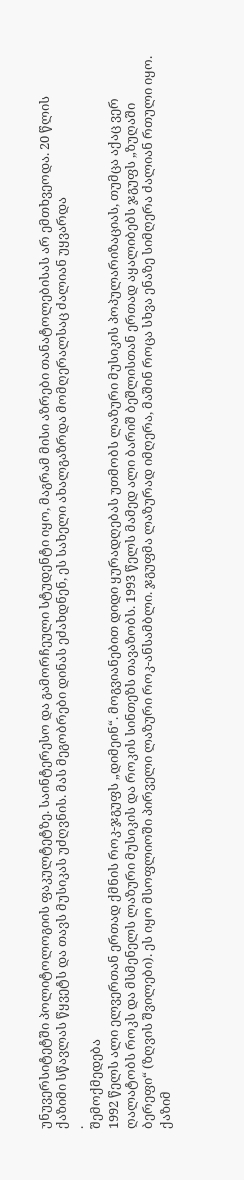უნუვერსიტეტში პოლიტოლოგიის ფაკულტეტზე. საინტერესო და გამორჩეული სტუდენტი იყო, მაგრამ მისი აზრები თანატოლებისას არ ემთხვეოდა. 20 წლის ქაზიმი სწავლას წყვეტს და თავს მუსიკას უძღვნის. მას მეგობრები დინას ეძახდნენ, ეს სახელი ახალგაზრდა მომღერალსაც ძალიან უყვარდა
.
შემოქმედება
1992 წელს ალი ელვერთან ერთად ქმნის როკ-ჯგუფს „დიმეინ“. მოგვიანებით დიდი ყურადღებას უთმობს ლაზური მუსიკის პოპულარიზაციას, თუმცა აქაც ვერ ღალატობს როკს და მსმენელს ლაზური მუსიკის და როკის სინთეზს თავაზობს. 1993 წელს მამედ ალი ბარიშ ბეშლისთან ერთად აყალიბებს ჯგუფს „ზუღაში ბერეფი“ (ზღვის შვილები). ეს იყო მსოფლიოში პირველი ლაზური როკ-ანსამბლი. ჯგუფმა ლაზურად იმღერა, მაშინ როცა სხვა ენაზე სიმღერა ძალიან რთული იყო. ქაზიმ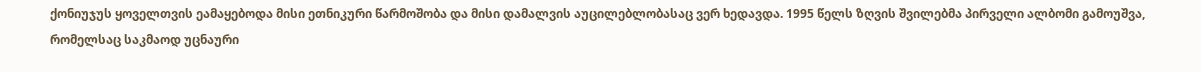ქონიუჯუს ყოველთვის ეამაყებოდა მისი ეთნიკური წარმოშობა და მისი დამალვის აუცილებლობასაც ვერ ხედავდა. 1995 წელს ზღვის შვილებმა პირველი ალბომი გამოუშვა, რომელსაც საკმაოდ უცნაური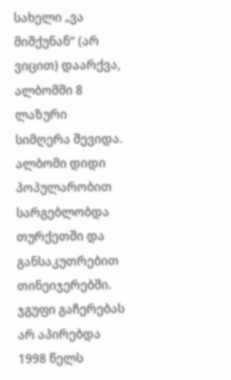სახელი „ვა მიშქუნან“ (არ ვიცით) დაარქვა, ალბომში 8 ლაზური სიმღერა შევიდა. ალბომი დიდი პოპულარობით სარგებლობდა თურქეთში და განსაკუთრებით თინეიჯერებში. ჯგუფი გაჩერებას არ აპირებდა 1998 წელს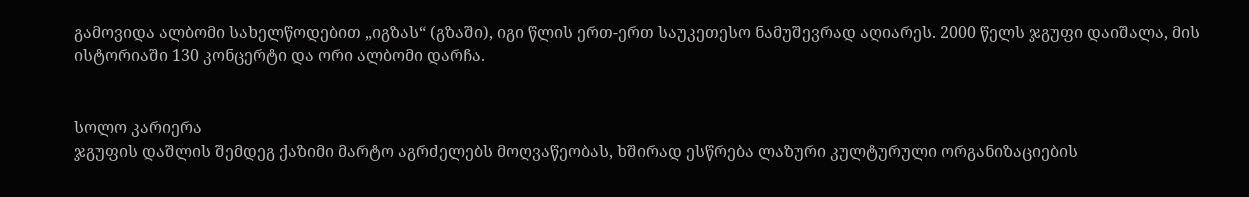გამოვიდა ალბომი სახელწოდებით „იგზას“ (გზაში), იგი წლის ერთ-ერთ საუკეთესო ნამუშევრად აღიარეს. 2000 წელს ჯგუფი დაიშალა, მის ისტორიაში 130 კონცერტი და ორი ალბომი დარჩა.


სოლო კარიერა
ჯგუფის დაშლის შემდეგ ქაზიმი მარტო აგრძელებს მოღვაწეობას, ხშირად ესწრება ლაზური კულტურული ორგანიზაციების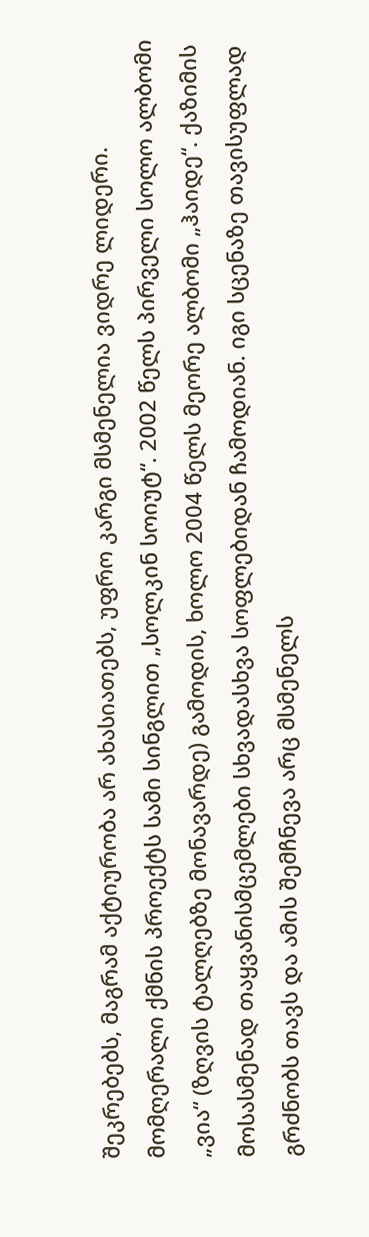შეკრებებს, მაგრამ აქტიურობა არ ახასიათებს, უფრო კარგი მსმენელია ვიდრე ლიდერი. მომღერალი ქმნის პროექტს სამი სინგლით „სოლკინ სოიუტ“. 2002 წელს პირველი სოლო ალბომი „ვია“ (ზღვის ტალღებზე მონავარდე) გამოდის, ხოლო 2004 წელს მეორე ალბომი „ჰაიდე“. ქაზიმის მოსასმენად თაყვანისმცემლები სხვადასხვა სოფლებიდან ჩამოდიან. იგი სცენაზე თავისუფლად გრძნობს თავს და ამის შემჩნევა არც მსმენელს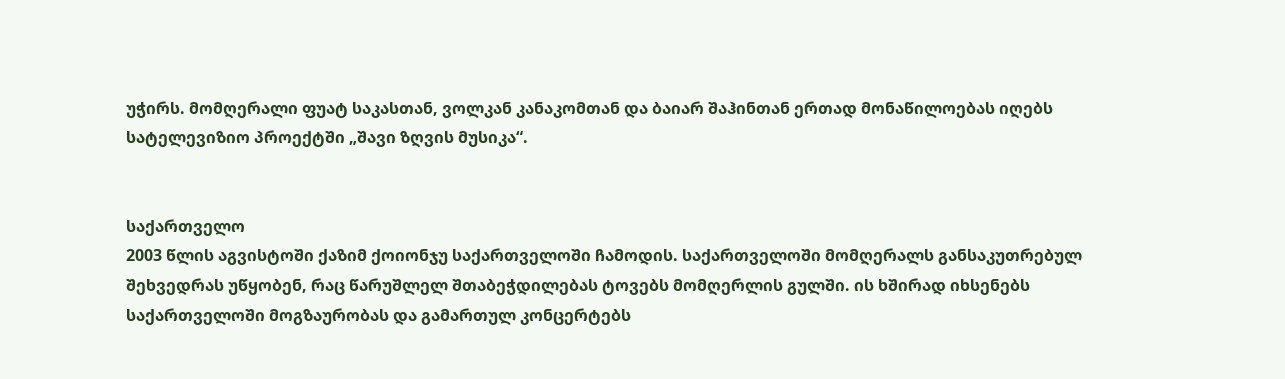უჭირს. მომღერალი ფუატ საკასთან, ვოლკან კანაკომთან და ბაიარ შაჰინთან ერთად მონაწილოებას იღებს სატელევიზიო პროექტში „შავი ზღვის მუსიკა“.


საქართველო
2003 წლის აგვისტოში ქაზიმ ქოიონჯუ საქართველოში ჩამოდის. საქართველოში მომღერალს განსაკუთრებულ შეხვედრას უწყობენ, რაც წარუშლელ შთაბეჭდილებას ტოვებს მომღერლის გულში. ის ხშირად იხსენებს საქართველოში მოგზაურობას და გამართულ კონცერტებს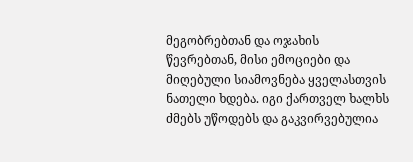მეგობრებთან და ოჯახის წევრებთან, მისი ემოციები და მიღებული სიამოვნება ყველასთვის ნათელი ხდება. იგი ქართველ ხალხს ძმებს უწოდებს და გაკვირვებულია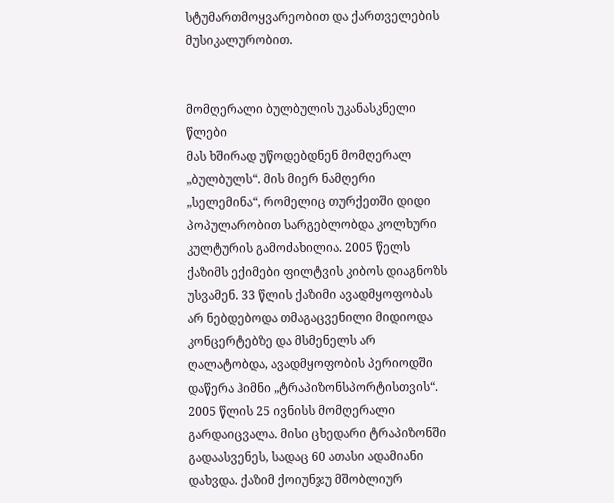სტუმართმოყვარეობით და ქართველების მუსიკალურობით.


მომღერალი ბულბულის უკანასკნელი წლები
მას ხშირად უწოდებდნენ მომღერალ „ბულბულს“. მის მიერ ნამღერი „სელემინა“, რომელიც თურქეთში დიდი პოპულარობით სარგებლობდა კოლხური კულტურის გამოძახილია. 2005 წელს ქაზიმს ექიმები ფილტვის კიბოს დიაგნოზს უსვამენ. 33 წლის ქაზიმი ავადმყოფობას არ ნებდებოდა თმაგაცვენილი მიდიოდა კონცერტებზე და მსმენელს არ ღალატობდა, ავადმყოფობის პერიოდში დაწერა ჰიმნი „ტრაპიზონსპორტისთვის“. 2005 წლის 25 ივნისს მომღერალი გარდაიცვალა. მისი ცხედარი ტრაპიზონში გადაასვენეს, სადაც 60 ათასი ადამიანი დახვდა. ქაზიმ ქოიუნჯუ მშობლიურ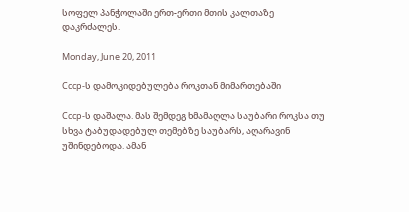სოფელ პანჭოლაში ერთ-ერთი მთის კალთაზე დაკრძალეს.

Monday, June 20, 2011

Cccp-ს დამოკიდებულება როკთან მიმართებაში

Cccp-ს დაშალა. მას შემდეგ ხმამაღლა საუბარი როკსა თუ სხვა ტაბუდადებულ თემებზე საუბარს, აღარავინ უშინდებოდა. ამან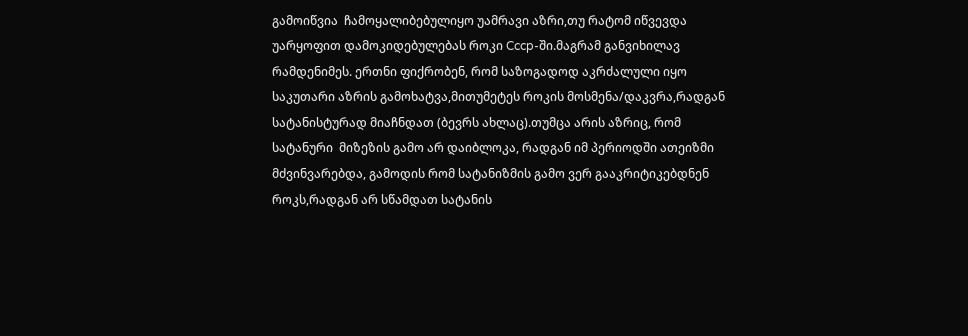გამოიწვია  ჩამოყალიბებულიყო უამრავი აზრი,თუ რატომ იწვევდა უარყოფით დამოკიდებულებას როკი Cccp-ში.მაგრამ განვიხილავ რამდენიმეს. ერთნი ფიქრობენ, რომ საზოგადოდ აკრძალული იყო საკუთარი აზრის გამოხატვა,მითუმეტეს როკის მოსმენა/დაკვრა,რადგან სატანისტურად მიაჩნდათ (ბევრს ახლაც).თუმცა არის აზრიც, რომ  სატანური  მიზეზის გამო არ დაიბლოკა, რადგან იმ პერიოდში ათეიზმი მძვინვარებდა, გამოდის რომ სატანიზმის გამო ვერ გააკრიტიკებდნენ როკს,რადგან არ სწამდათ სატანის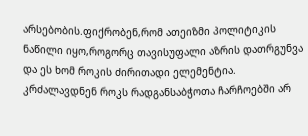არსებობის.ფიქრობენ,რომ ათეიზმი პოლიტიკის ნაწილი იყო,როგორც თავისუფალი აზრის დათრგუნვა და ეს ხომ როკის ძირითადი ელემენტია.
კრძალავდნენ როკს რადგანსაბჭოთა ჩარჩოებში არ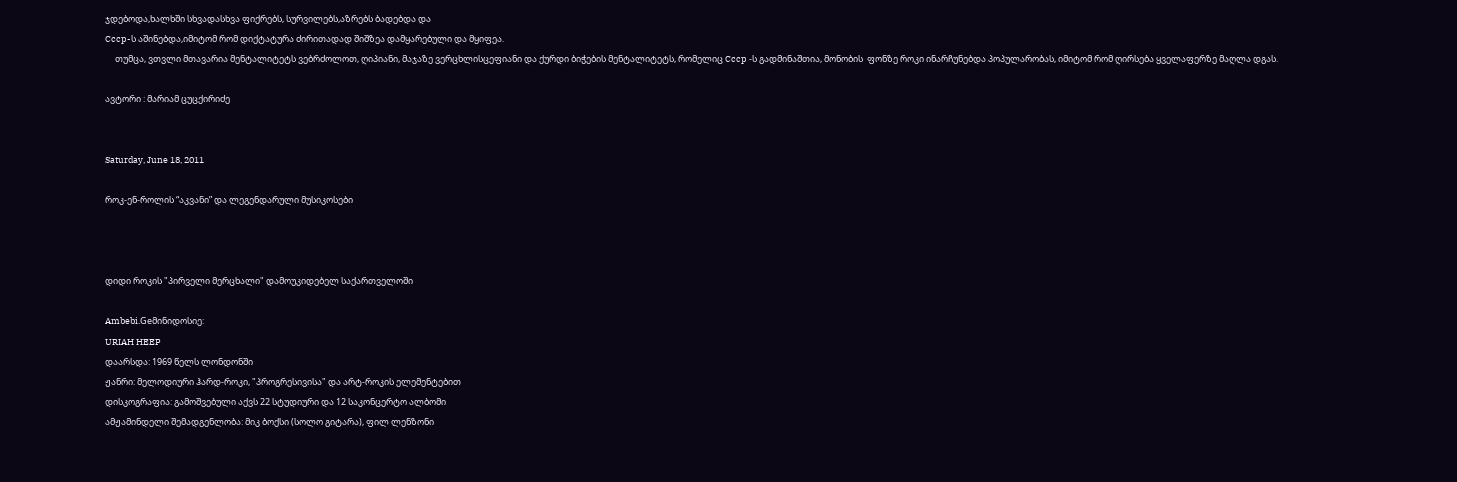ჯდებოდა,ხალხში სხვადასხვა ფიქრებს, სურვილებს,აზრებს ბადებდა და
Cccp-ს აშინებდა,იმიტომ რომ დიქტატურა ძირითადად შიშზეა დამყარებული და მყიფეა.
     თუმცა, ვთვლი მთავარია მენტალიტეტს ვებრძოლოთ, ღიპიანი, მაჯაზე ვერცხლისცეფიანი და ქურდი ბიჭების მენტალიტეტს, რომელიც Cccp -ს გადმინაშთია, მონობის  ფონზე როკი ინარჩუნებდა პოპულარობას, იმიტომ რომ ღირსება ყველაფერზე მაღლა დგას.

ავტორი : მარიამ ცუცქირიძე


Saturday, June 18, 2011

როკ-ენ-როლის “აკვანი” და ლეგენდარული მუსიკოსები



დიდი როკის "პირველი მერცხალი" დამოუკიდებელ საქართველოში

Ambebi.Geმინიდოსიე:
URIAH HEEP
დაარსდა: 1969 წელს ლონდონში
ჟანრი: მელოდიური ჰარდ-როკი, "პროგრესივისა" და არტ-როკის ელემენტებით
დისკოგრაფია: გამოშვებული აქვს 22 სტუდიური და 12 საკონცერტო ალბომი
ამჟამინდელი შემადგენლობა: მიკ ბოქსი (სოლო გიტარა), ფილ ლენზონი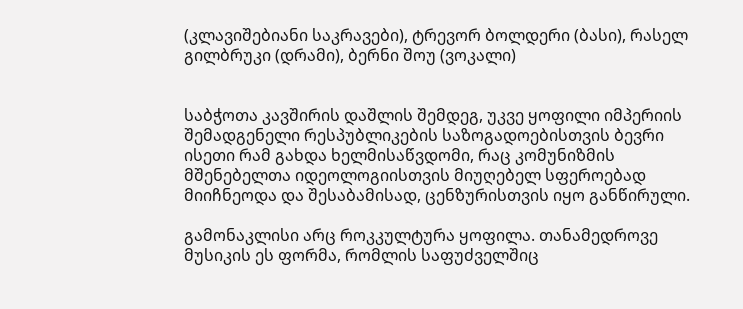(კლავიშებიანი საკრავები), ტრევორ ბოლდერი (ბასი), რასელ გილბრუკი (დრამი), ბერნი შოუ (ვოკალი)


საბჭოთა კავშირის დაშლის შემდეგ, უკვე ყოფილი იმპერიის შემადგენელი რესპუბლიკების საზოგადოებისთვის ბევრი ისეთი რამ გახდა ხელმისაწვდომი, რაც კომუნიზმის მშენებელთა იდეოლოგიისთვის მიუღებელ სფეროებად მიიჩნეოდა და შესაბამისად, ცენზურისთვის იყო განწირული.

გამონაკლისი არც როკკულტურა ყოფილა. თანამედროვე მუსიკის ეს ფორმა, რომლის საფუძველშიც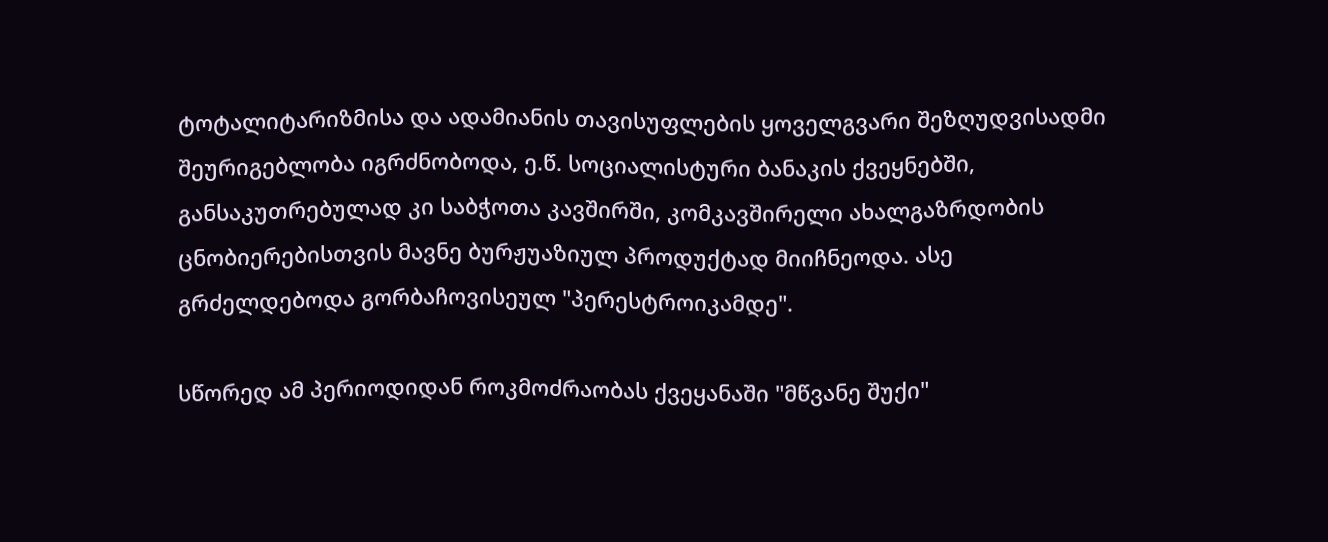ტოტალიტარიზმისა და ადამიანის თავისუფლების ყოველგვარი შეზღუდვისადმი შეურიგებლობა იგრძნობოდა, ე.წ. სოციალისტური ბანაკის ქვეყნებში, განსაკუთრებულად კი საბჭოთა კავშირში, კომკავშირელი ახალგაზრდობის ცნობიერებისთვის მავნე ბურჟუაზიულ პროდუქტად მიიჩნეოდა. ასე გრძელდებოდა გორბაჩოვისეულ "პერესტროიკამდე".

სწორედ ამ პერიოდიდან როკმოძრაობას ქვეყანაში "მწვანე შუქი"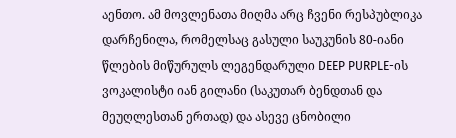აენთო. ამ მოვლენათა მიღმა არც ჩვენი რესპუბლიკა დარჩენილა, რომელსაც გასული საუკუნის 80-იანი წლების მიწურულს ლეგენდარული DEEP PURPLE-ის ვოკალისტი იან გილანი (საკუთარ ბენდთან და მეუღლესთან ერთად) და ასევე ცნობილი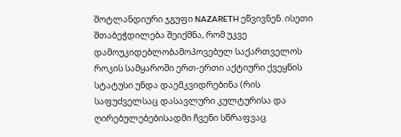შოტლანდიური ჯგუფი NAZARETH ეწვივნენ. ისეთი შთაბეჭდილება შეიქმნა, რომ უკვე დამოუკიდებლობამოპოვებულ საქართველოს როკის სამყაროში ერთ-ერთი აქტიური ქვეყნის სტატუსი უნდა დაემკვიდრებინა (რის საფუძველსაც დასავლური კულტურისა და ღირებულებებისადმი ჩვენი სწრაფვაც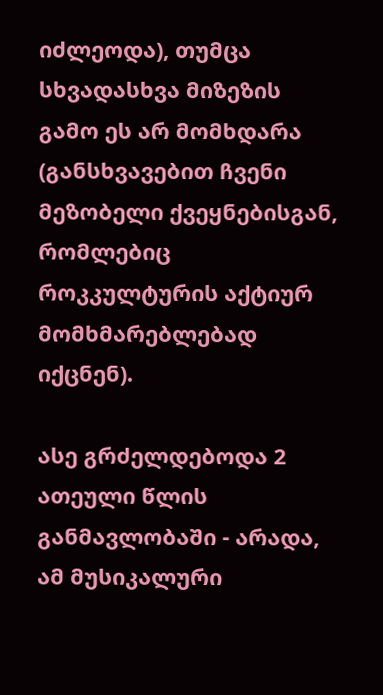იძლეოდა), თუმცა სხვადასხვა მიზეზის გამო ეს არ მომხდარა (განსხვავებით ჩვენი მეზობელი ქვეყნებისგან, რომლებიც როკკულტურის აქტიურ მომხმარებლებად იქცნენ).

ასე გრძელდებოდა 2 ათეული წლის განმავლობაში - არადა, ამ მუსიკალური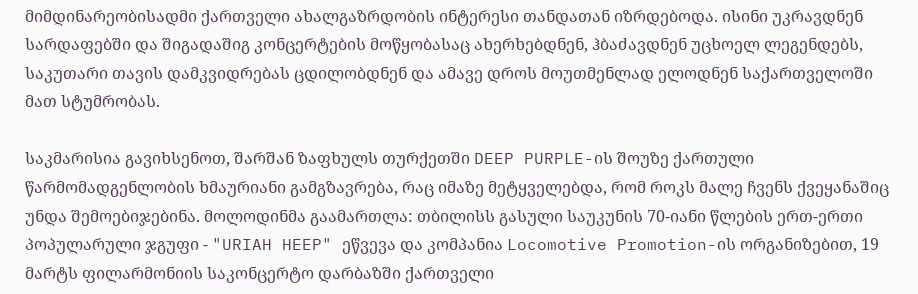მიმდინარეობისადმი ქართველი ახალგაზრდობის ინტერესი თანდათან იზრდებოდა. ისინი უკრავდნენ სარდაფებში და შიგადაშიგ კონცერტების მოწყობასაც ახერხებდნენ, ჰბაძავდნენ უცხოელ ლეგენდებს, საკუთარი თავის დამკვიდრებას ცდილობდნენ და ამავე დროს მოუთმენლად ელოდნენ საქართველოში მათ სტუმრობას.

საკმარისია გავიხსენოთ, შარშან ზაფხულს თურქეთში DEEP PURPLE-ის შოუზე ქართული წარმომადგენლობის ხმაურიანი გამგზავრება, რაც იმაზე მეტყველებდა, რომ როკს მალე ჩვენს ქვეყანაშიც უნდა შემოებიჯებინა. მოლოდინმა გაამართლა: თბილისს გასული საუკუნის 70-იანი წლების ერთ-ერთი პოპულარული ჯგუფი - "URIAH HEEP" ეწვევა და კომპანია Locomotive Promotion-ის ორგანიზებით, 19 მარტს ფილარმონიის საკონცერტო დარბაზში ქართველი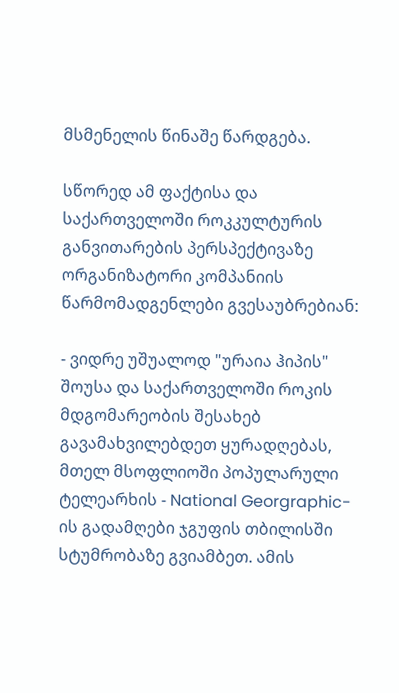მსმენელის წინაშე წარდგება.

სწორედ ამ ფაქტისა და საქართველოში როკკულტურის განვითარების პერსპექტივაზე  ორგანიზატორი კომპანიის წარმომადგენლები გვესაუბრებიან:

- ვიდრე უშუალოდ "ურაია ჰიპის" შოუსა და საქართველოში როკის მდგომარეობის შესახებ გავამახვილებდეთ ყურადღებას, მთელ მსოფლიოში პოპულარული ტელეარხის - National Georgraphic-ის გადამღები ჯგუფის თბილისში სტუმრობაზე გვიამბეთ. ამის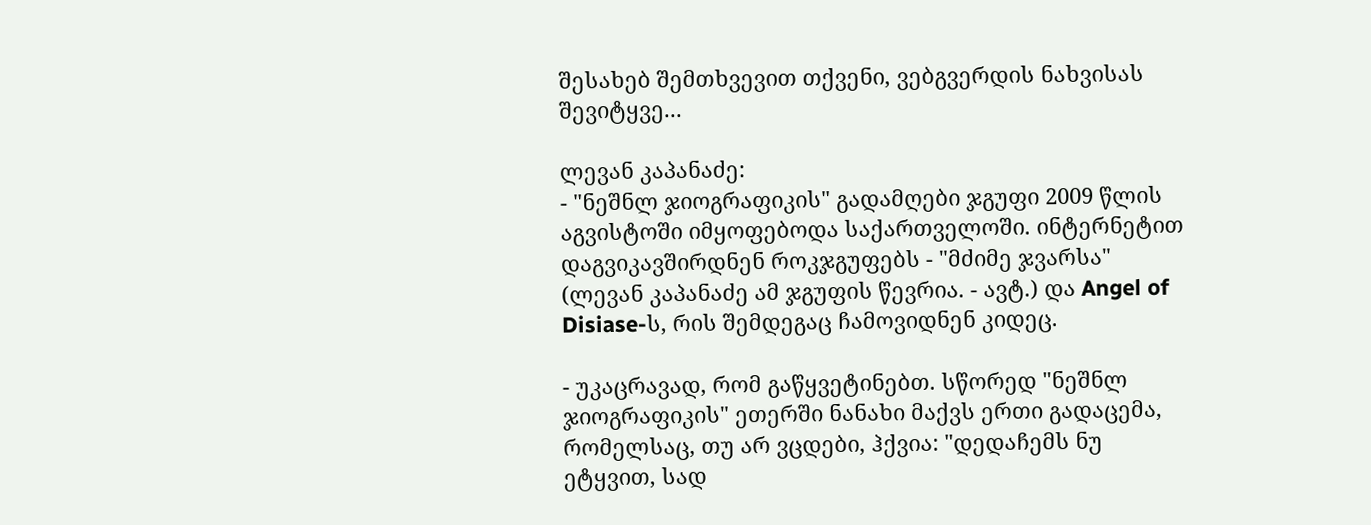შესახებ შემთხვევით თქვენი, ვებგვერდის ნახვისას შევიტყვე...

ლევან კაპანაძე:
- "ნეშნლ ჯიოგრაფიკის" გადამღები ჯგუფი 2009 წლის აგვისტოში იმყოფებოდა საქართველოში. ინტერნეტით დაგვიკავშირდნენ როკჯგუფებს - "მძიმე ჯვარსა" (ლევან კაპანაძე ამ ჯგუფის წევრია. - ავტ.) და Angel of Disiase-ს, რის შემდეგაც ჩამოვიდნენ კიდეც.

- უკაცრავად, რომ გაწყვეტინებთ. სწორედ "ნეშნლ ჯიოგრაფიკის" ეთერში ნანახი მაქვს ერთი გადაცემა, რომელსაც, თუ არ ვცდები, ჰქვია: "დედაჩემს ნუ ეტყვით, სად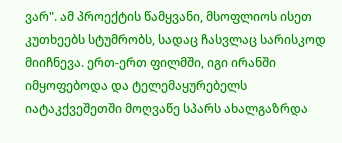ვარ". ამ პროექტის წამყვანი, მსოფლიოს ისეთ კუთხეებს სტუმრობს, სადაც ჩასვლაც სარისკოდ მიიჩნევა. ერთ-ერთ ფილმში, იგი ირანში იმყოფებოდა და ტელემაყურებელს იატაკქვეშეთში მოღვაწე სპარს ახალგაზრდა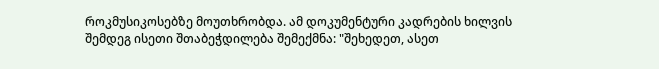როკმუსიკოსებზე მოუთხრობდა. ამ დოკუმენტური კადრების ხილვის შემდეგ ისეთი შთაბეჭდილება შემექმნა: "შეხედეთ, ასეთ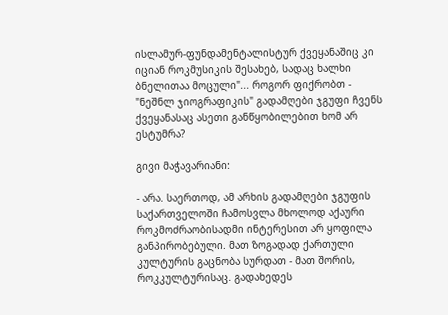ისლამურ-ფუნდამენტალისტურ ქვეყანაშიც კი იციან როკმუსიკის შესახებ, სადაც ხალხი ბნელითაა მოცული"... როგორ ფიქრობთ - "ნეშნლ ჯიოგრაფიკის" გადამღები ჯგუფი ჩვენს ქვეყანასაც ასეთი განწყობილებით ხომ არ ესტუმრა?

გივი მაჭავარიანი:

- არა. საერთოდ, ამ არხის გადამღები ჯგუფის საქართველოში ჩამოსვლა მხოლოდ აქაური როკმოძრაობისადმი ინტერესით არ ყოფილა განპირობებული. მათ ზოგადად ქართული კულტურის გაცნობა სურდათ - მათ შორის, როკკულტურისაც. გადახედეს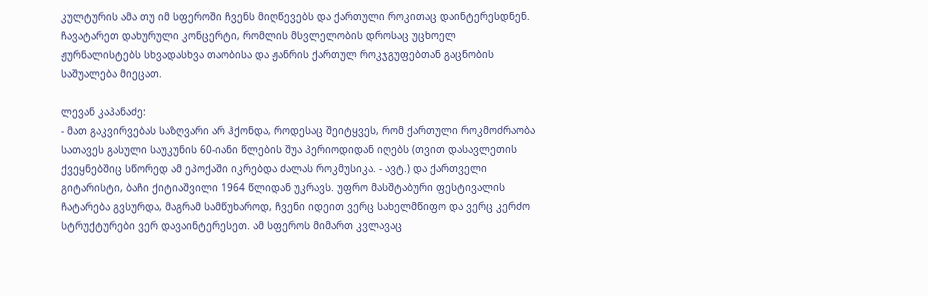კულტურის ამა თუ იმ სფეროში ჩვენს მიღწევებს და ქართული როკითაც დაინტერესდნენ. ჩავატარეთ დახურული კონცერტი, რომლის მსვლელობის დროსაც უცხოელ ჟურნალისტებს სხვადასხვა თაობისა და ჟანრის ქართულ როკჯგუფებთან გაცნობის საშუალება მიეცათ.

ლევან კაპანაძე:
- მათ გაკვირვებას საზღვარი არ ჰქონდა, როდესაც შეიტყვეს, რომ ქართული როკმოძრაობა სათავეს გასული საუკუნის 60-იანი წლების შუა პერიოდიდან იღებს (თვით დასავლეთის ქვეყნებშიც სწორედ ამ ეპოქაში იკრებდა ძალას როკმუსიკა. - ავტ.) და ქართველი გიტარისტი, ბაჩი ქიტიაშვილი 1964 წლიდან უკრავს. უფრო მასშტაბური ფესტივალის ჩატარება გვსურდა, მაგრამ სამწუხაროდ, ჩვენი იდეით ვერც სახელმწიფო და ვერც კერძო სტრუქტურები ვერ დავაინტერესეთ. ამ სფეროს მიმართ კვლავაც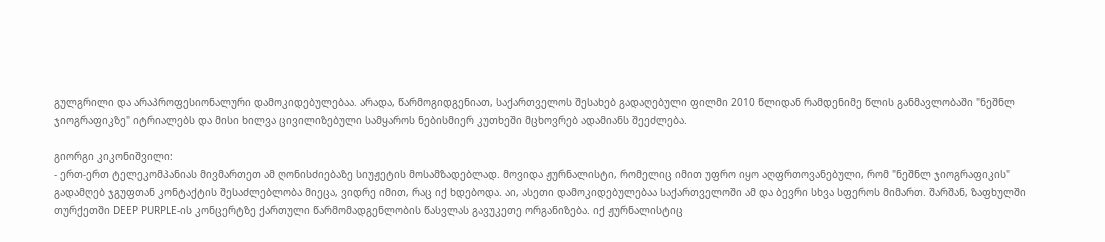გულგრილი და არაპროფესიონალური დამოკიდებულებაა. არადა, წარმოგიდგენიათ, საქართველოს შესახებ გადაღებული ფილმი 2010 წლიდან რამდენიმე წლის განმავლობაში "ნეშნლ ჯიოგრაფიკზე" იტრიალებს და მისი ხილვა ცივილიზებული სამყაროს ნებისმიერ კუთხეში მცხოვრებ ადამიანს შეეძლება.

გიორგი კიკონიშვილი:
- ერთ-ერთ ტელეკომპანიას მივმართეთ ამ ღონისძიებაზე სიუჟეტის მოსამზადებლად. მოვიდა ჟურნალისტი, რომელიც იმით უფრო იყო აღფრთოვანებული, რომ "ნეშნლ ჯიოგრაფიკის" გადამღებ ჯგუფთან კონტაქტის შესაძლებლობა მიეცა, ვიდრე იმით, რაც იქ ხდებოდა. აი, ასეთი დამოკიდებულებაა საქართველოში ამ და ბევრი სხვა სფეროს მიმართ. შარშან, ზაფხულში თურქეთში DEEP PURPLE-ის კონცერტზე ქართული წარმომადგენლობის წასვლას გავუკეთე ორგანიზება. იქ ჟურნალისტიც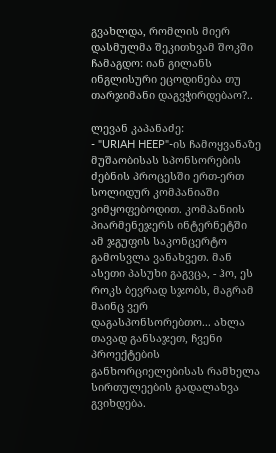გვახლდა, რომლის მიერ დასმულმა შეკითხვამ შოკში ჩამაგდო: იან გილანს ინგლისური ეცოდინება თუ თარჯიმანი დაგვჭირდებაო?..

ლევან კაპანაძე:
- "URIAH HEEP"-ის ჩამოყვანაზე მუშაობისას სპონსორების ძებნის პროცესში ერთ-ერთ სოლიდურ კომპანიაში ვიმყოფებოდით. კომპანიის პიარმენეჯერს ინტერნეტში ამ ჯგუფის საკონცერტო გამოსვლა ვანახვეთ. მან ასეთი პასუხი გაგვცა, - ჰო, ეს როკს ბევრად სჯობს, მაგრამ მაინც ვერ დაგასპონსორებთო... ახლა თავად განსაჯეთ, ჩვენი პროექტების განხორციელებისას რამხელა სირთულეების გადალახვა გვიხდება.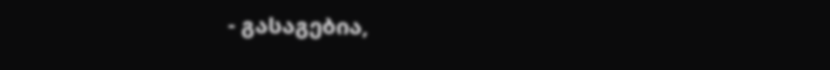- გასაგებია,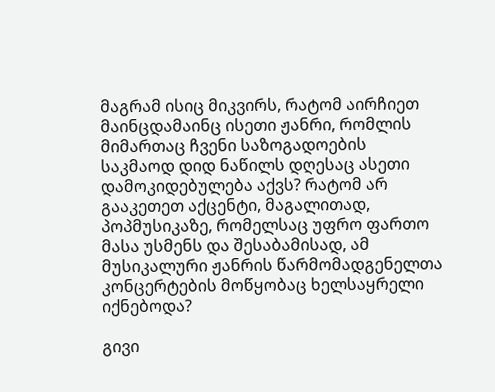მაგრამ ისიც მიკვირს, რატომ აირჩიეთ მაინცდამაინც ისეთი ჟანრი, რომლის მიმართაც ჩვენი საზოგადოების საკმაოდ დიდ ნაწილს დღესაც ასეთი დამოკიდებულება აქვს? რატომ არ გააკეთეთ აქცენტი, მაგალითად, პოპმუსიკაზე, რომელსაც უფრო ფართო მასა უსმენს და შესაბამისად, ამ მუსიკალური ჟანრის წარმომადგენელთა კონცერტების მოწყობაც ხელსაყრელი იქნებოდა?

გივი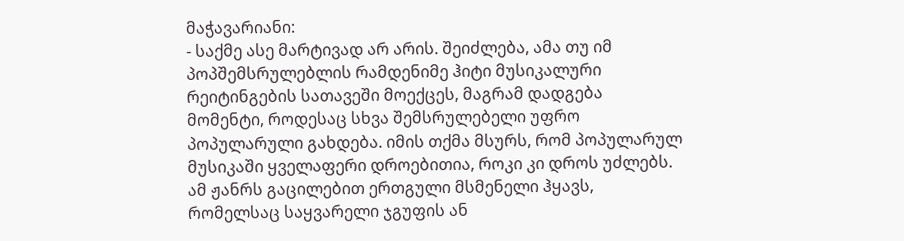მაჭავარიანი:
- საქმე ასე მარტივად არ არის. შეიძლება, ამა თუ იმ პოპშემსრულებლის რამდენიმე ჰიტი მუსიკალური რეიტინგების სათავეში მოექცეს, მაგრამ დადგება მომენტი, როდესაც სხვა შემსრულებელი უფრო პოპულარული გახდება. იმის თქმა მსურს, რომ პოპულარულ მუსიკაში ყველაფერი დროებითია, როკი კი დროს უძლებს. ამ ჟანრს გაცილებით ერთგული მსმენელი ჰყავს, რომელსაც საყვარელი ჯგუფის ან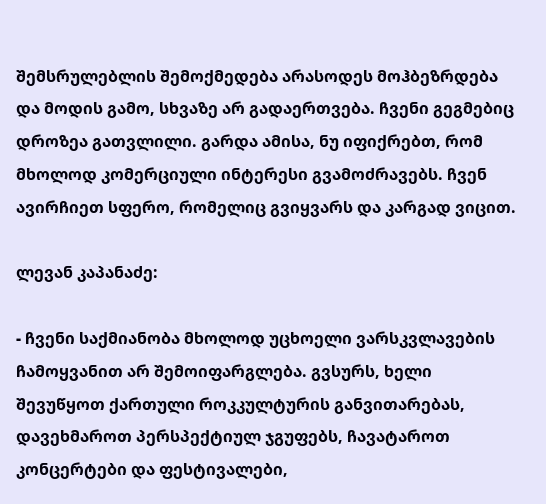შემსრულებლის შემოქმედება არასოდეს მოჰბეზრდება და მოდის გამო, სხვაზე არ გადაერთვება. ჩვენი გეგმებიც დროზეა გათვლილი. გარდა ამისა, ნუ იფიქრებთ, რომ მხოლოდ კომერციული ინტერესი გვამოძრავებს. ჩვენ ავირჩიეთ სფერო, რომელიც გვიყვარს და კარგად ვიცით.

ლევან კაპანაძე:

- ჩვენი საქმიანობა მხოლოდ უცხოელი ვარსკვლავების ჩამოყვანით არ შემოიფარგლება. გვსურს, ხელი შევუწყოთ ქართული როკკულტურის განვითარებას, დავეხმაროთ პერსპექტიულ ჯგუფებს, ჩავატაროთ კონცერტები და ფესტივალები,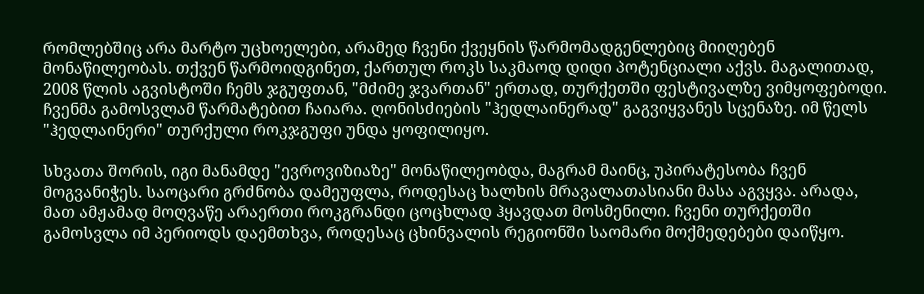რომლებშიც არა მარტო უცხოელები, არამედ ჩვენი ქვეყნის წარმომადგენლებიც მიიღებენ მონაწილეობას. თქვენ წარმოიდგინეთ, ქართულ როკს საკმაოდ დიდი პოტენციალი აქვს. მაგალითად, 2008 წლის აგვისტოში ჩემს ჯგუფთან, "მძიმე ჯვართან" ერთად, თურქეთში ფესტივალზე ვიმყოფებოდი. ჩვენმა გამოსვლამ წარმატებით ჩაიარა. ღონისძიების "ჰედლაინერად" გაგვიყვანეს სცენაზე. იმ წელს "ჰედლაინერი" თურქული როკჯგუფი უნდა ყოფილიყო.

სხვათა შორის, იგი მანამდე "ევროვიზიაზე" მონაწილეობდა, მაგრამ მაინც, უპირატესობა ჩვენ მოგვანიჭეს. საოცარი გრძნობა დამეუფლა, როდესაც ხალხის მრავალათასიანი მასა აგვყვა. არადა, მათ ამჟამად მოღვაწე არაერთი როკგრანდი ცოცხლად ჰყავდათ მოსმენილი. ჩვენი თურქეთში გამოსვლა იმ პერიოდს დაემთხვა, როდესაც ცხინვალის რეგიონში საომარი მოქმედებები დაიწყო.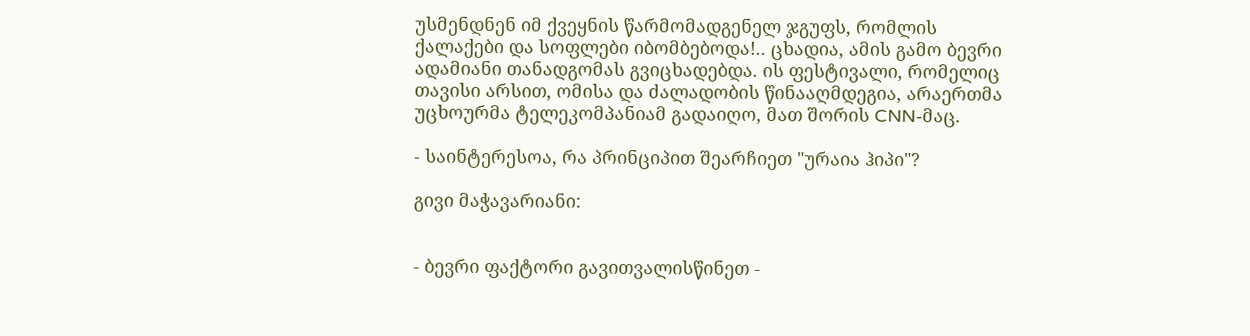უსმენდნენ იმ ქვეყნის წარმომადგენელ ჯგუფს, რომლის ქალაქები და სოფლები იბომბებოდა!.. ცხადია, ამის გამო ბევრი ადამიანი თანადგომას გვიცხადებდა. ის ფესტივალი, რომელიც თავისი არსით, ომისა და ძალადობის წინააღმდეგია, არაერთმა უცხოურმა ტელეკომპანიამ გადაიღო, მათ შორის CNN-მაც.

- საინტერესოა, რა პრინციპით შეარჩიეთ "ურაია ჰიპი"?

გივი მაჭავარიანი:


- ბევრი ფაქტორი გავითვალისწინეთ -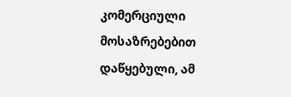კომერციული მოსაზრებებით დაწყებული, ამ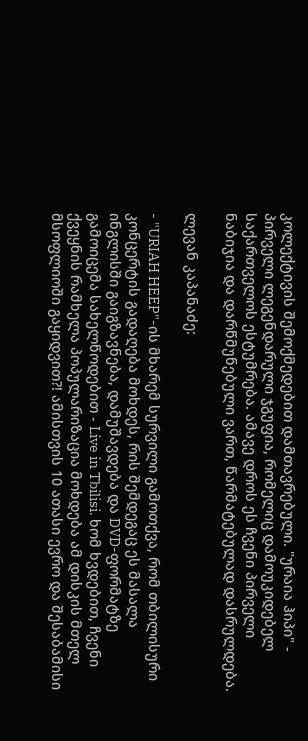კოლექტივის შემოქმედებით დამთავრებული. "ურაია ჰიპი" - პირველი ლეგენდარული ჯგუფია, რომელიც დამოუკიდებელ საქართველოს ესტუმრება. ამავე დროს ეს ჩვენი პირველი ნაბიჯია და დარწმუნებული ვართ, წარმატებულად დასრულდება.

ლევან კაპანაძე:

- "URIAH HEEP"-ის მხარემ სურვილი გამოთქვა, რომ თბილისური კონცერტის გადაღება მოხდეს, რის შემდეგაც ეს მასალა ინგლისში გაიგზავნება, დამუშავდება და DVD-ფორმატზე გამოიცემა სახელწოდებით - Live in Tbilisi. ხომ ხვდებით, ჩვენი ქვეყნის რამხელა პოპულარიზაცია მოხდება ამ დისკის მთელ მსოფლიოში გაყიდვით?! ამისთვის 10 ათასი ევრო და შესაბამისი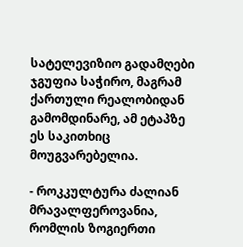სატელევიზიო გადამღები ჯგუფია საჭირო, მაგრამ ქართული რეალობიდან გამომდინარე, ამ ეტაპზე ეს საკითხიც მოუგვარებელია.

- როკკულტურა ძალიან მრავალფეროვანია, რომლის ზოგიერთი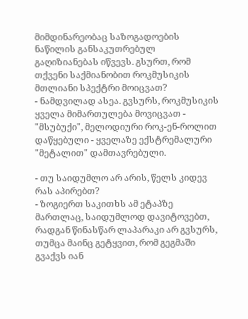მიმდინარეობაც საზოგადოების ნაწილის განსაკუთრებულ გაღიზიანებას იწვევს. გსურთ, რომ თქვენი საქმიანობით როკმუსიკის მთლიანი სპექტრი მოიცვათ?
- ნამდვილად ასეა. გვსურს, როკმუსიკის ყველა მიმართულება მოვიცვათ - "მსუბუქი", მელოდიური როკ-ენ-როლით დაწყებული - ყველაზე ექსტრემალური "მეტალით" დამთავრებული.

- თუ საიდუმლო არ არის, წელს კიდევ რას აპირებთ?
- ზოგიერთ საკითხს ამ ეტაპზე მართლაც, საიდუმლოდ დავიტოვებთ, რადგან წინასწარ ლაპარაკი არ გვსურს, თუმცა მაინც გეტყვით, რომ გეგმაში გვაქვს იან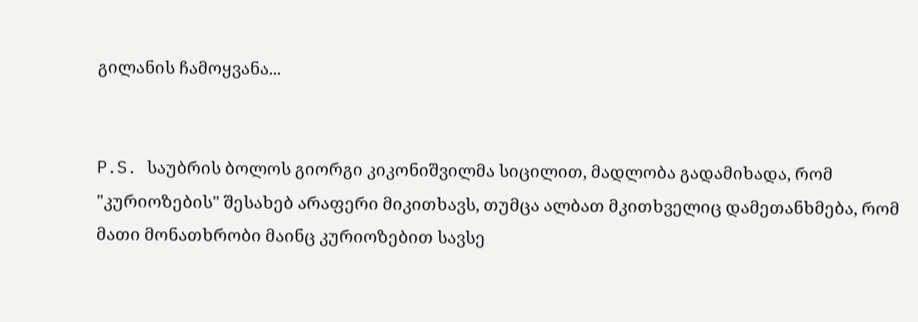გილანის ჩამოყვანა...


P.S. საუბრის ბოლოს გიორგი კიკონიშვილმა სიცილით, მადლობა გადამიხადა, რომ "კურიოზების" შესახებ არაფერი მიკითხავს, თუმცა ალბათ მკითხველიც დამეთანხმება, რომ მათი მონათხრობი მაინც კურიოზებით სავსე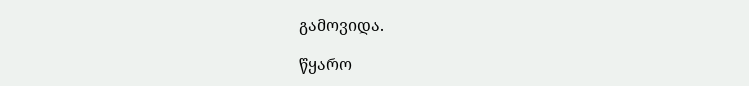გამოვიდა.

წყარო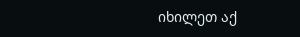იხილეთ აქ